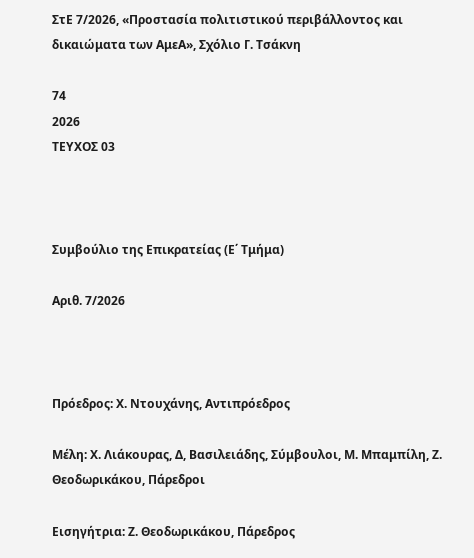ΣτΕ 7/2026, «Προστασία πολιτιστικού περιβάλλοντος και δικαιώματα των ΑμεΑ», Σχόλιο Γ. Τσάκνη

74
2026
ΤΕΥΧΟΣ 03



Συμβούλιο της Επικρατείας (Ε΄ Τμήμα)

Αριθ. 7/2026



Πρόεδρος: Χ. Ντουχάνης, Αντιπρόεδρος

Μέλη: Χ. Λιάκουρας, Δ, Βασιλειάδης, Σύμβουλοι, Μ. Μπαμπίλη, Ζ. Θεοδωρικάκου, Πάρεδροι

Εισηγήτρια: Ζ. Θεοδωρικάκου, Πάρεδρος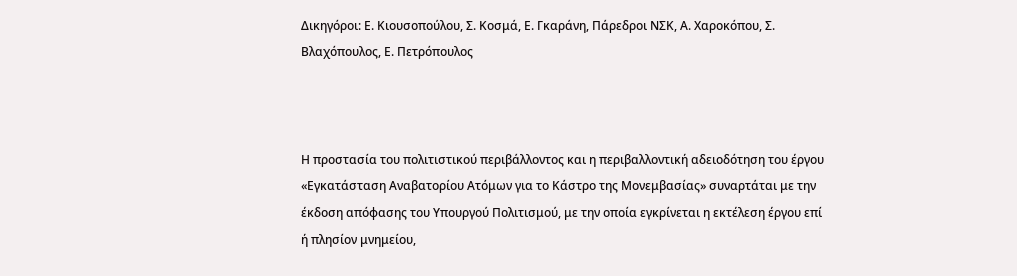Δικηγόροι: Ε. Κιουσοπούλου, Σ. Κοσμά, Ε. Γκαράνη, Πάρεδροι ΝΣΚ, Α. Χαροκόπου, Σ. Βλαχόπουλος, Ε. Πετρόπουλος



Η προστασία του πολιτιστικού περιβάλλοντος και η περιβαλλοντική αδειοδότηση του έργου «Εγκατάσταση Αναβατορίου Ατόμων για το Κάστρο της Μονεμβασίας» συναρτάται με την έκδοση απόφασης του Υπουργού Πολιτισμού, με την οποία εγκρίνεται η εκτέλεση έργου επί ή πλησίον μνημείου,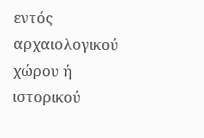εντός αρχαιολογικού χώρου ή ιστορικού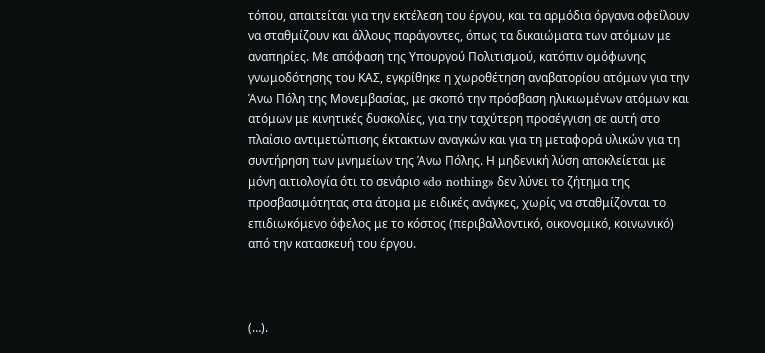τόπου, απαιτείται για την εκτέλεση του έργου, και τα αρμόδια όργανα οφείλουν να σταθμίζουν και άλλους παράγοντες, όπως τα δικαιώματα των ατόμων με αναπηρίες. Με απόφαση της Υπουργού Πολιτισμού, κατόπιν ομόφωνης γνωμοδότησης του ΚΑΣ, εγκρίθηκε η χωροθέτηση αναβατορίου ατόμων για την Άνω Πόλη της Μονεμβασίας, με σκοπό την πρόσβαση ηλικιωμένων ατόμων και ατόμων με κινητικές δυσκολίες, για την ταχύτερη προσέγγιση σε αυτή στο πλαίσιο αντιμετώπισης έκτακτων αναγκών και για τη μεταφορά υλικών για τη συντήρηση των μνημείων της Άνω Πόλης. Η μηδενική λύση αποκλείεται με μόνη αιτιολογία ότι το σενάριο «do nothing» δεν λύνει το ζήτημα της προσβασιμότητας στα άτομα με ειδικές ανάγκες, χωρίς να σταθμίζονται το επιδιωκόμενο όφελος με το κόστος (περιβαλλοντικό, οικονομικό, κοινωνικό) από την κατασκευή του έργου.



(…).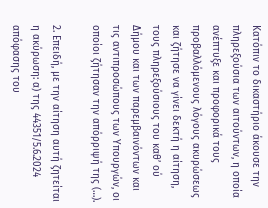Κατόπιν το δικαστήριο άκουσε την πληρεξούσια των αιτούντων, η οποία ανέπτυξε και προφορικά τους προβαλλόμενους λόγους ακυρώσεως και ζήτησε να γίνει δεκτή η αίτηση, τους πληρεξούσιους του καθ’ ού Δήμου και των παρεμβαινόντων και τις αντιπροσώπους των Υπουργών, οι οποίοι ζήτησαν την απόρριψή της (…).

2. Επειδή, με την αίτηση αυτή ζητείται η ακύρωση: α) της 44351/5.6.2024 απόφασης του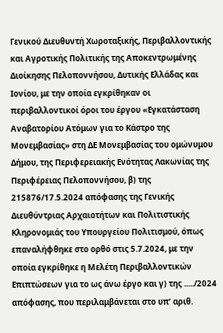Γενικού Διευθυντή Χωροταξικής, Περιβαλλοντικής και Αγροτικής Πολιτικής της Αποκεντρωμένης Διοίκησης Πελοποννήσου, Δυτικής Ελλάδας και Ιονίου, με την οποία εγκρίθηκαν οι περιβαλλοντικοί όροι του έργου «Εγκατάσταση Αναβατορίου Ατόμων για το Κάστρο της Μονεμβασίας» στη ΔΕ Μονεμβασίας του ομώνυμου Δήμου, της Περιφερειακής Ενότητας Λακωνίας της Περιφέρειας Πελοποννήσου, β) της 215876/17.5.2024 απόφασης της Γενικής Διευθύντριας Αρχαιοτήτων και Πολιτιστικής Κληρονομιάς του Υπουργείου Πολιτισμού, όπως επαναλήφθηκε στο ορθό στις 5.7.2024, με την οποία εγκρίθηκε η Μελέτη Περιβαλλοντικών Επιπτώσεων για το ως άνω έργο και γ) της ...../2024 απόφασης, που περιλαμβάνεται στο υπ’ αριθ.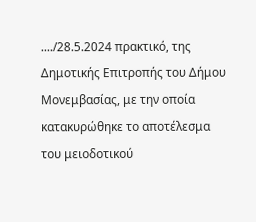..../28.5.2024 πρακτικό, της Δημοτικής Επιτροπής του Δήμου Μονεμβασίας, με την οποία κατακυρώθηκε το αποτέλεσμα του μειοδοτικού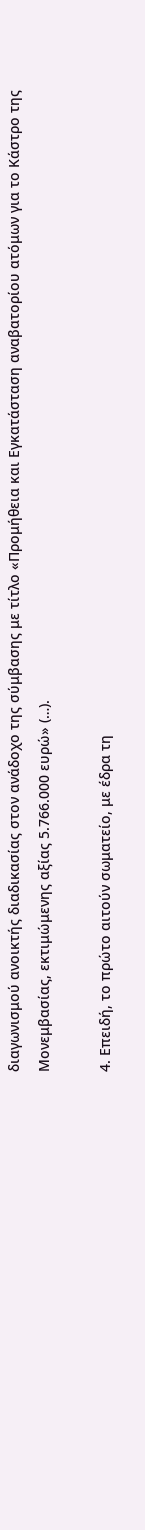διαγωνισμού ανοικτής διαδικασίας στον ανάδοχο της σύμβασης με τίτλο «Προμήθεια και Εγκατάσταση αναβατορίου ατόμων για το Κάστρο της Μονεμβασίας, εκτιμώμενης αξίας 5.766.000 ευρώ» (…).

4. Επειδή, το πρώτο αιτούν σωματείο, με έδρα τη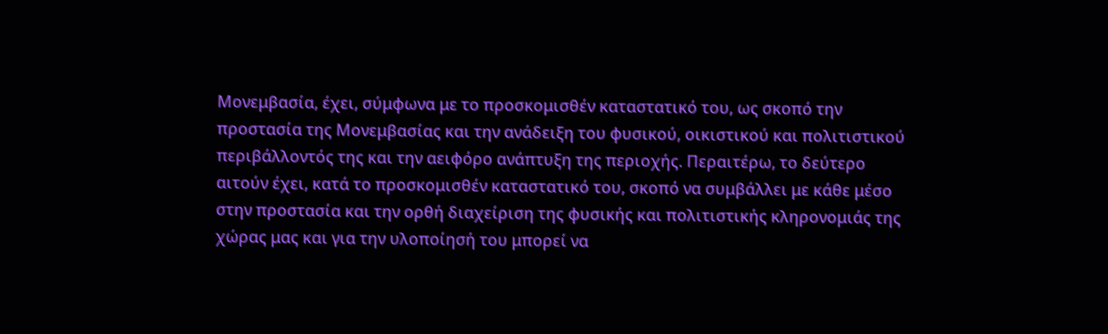Μονεμβασία, έχει, σύμφωνα με το προσκομισθέν καταστατικό του, ως σκοπό την προστασία της Μονεμβασίας και την ανάδειξη του φυσικού, οικιστικού και πολιτιστικού περιβάλλοντός της και την αειφόρο ανάπτυξη της περιοχής. Περαιτέρω, το δεύτερο αιτούν έχει, κατά το προσκομισθέν καταστατικό του, σκοπό να συμβάλλει με κάθε μέσο στην προστασία και την ορθή διαχείριση της φυσικής και πολιτιστικής κληρονομιάς της χώρας μας και για την υλοποίησή του μπορεί να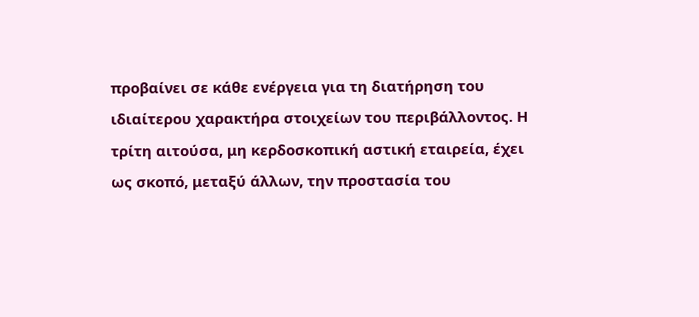προβαίνει σε κάθε ενέργεια για τη διατήρηση του ιδιαίτερου χαρακτήρα στοιχείων του περιβάλλοντος. Η τρίτη αιτούσα, μη κερδοσκοπική αστική εταιρεία, έχει ως σκοπό, μεταξύ άλλων, την προστασία του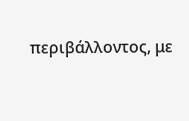περιβάλλοντος, με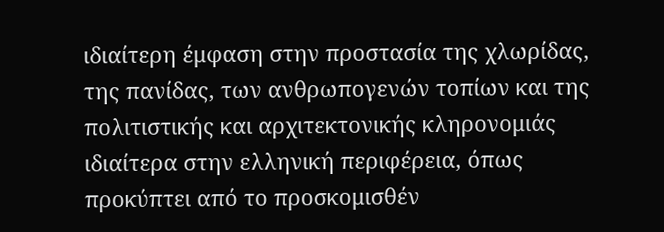ιδιαίτερη έμφαση στην προστασία της χλωρίδας, της πανίδας, των ανθρωπογενών τοπίων και της πολιτιστικής και αρχιτεκτονικής κληρονομιάς ιδιαίτερα στην ελληνική περιφέρεια, όπως προκύπτει από το προσκομισθέν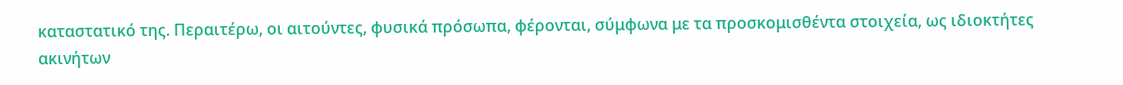καταστατικό της. Περαιτέρω, οι αιτούντες, φυσικά πρόσωπα, φέρονται, σύμφωνα με τα προσκομισθέντα στοιχεία, ως ιδιοκτήτες ακινήτων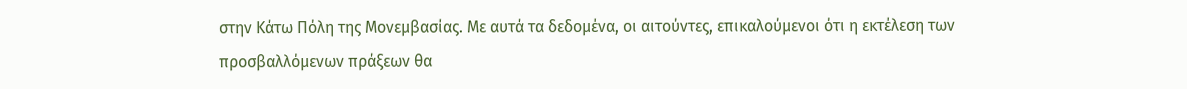στην Κάτω Πόλη της Μονεμβασίας. Με αυτά τα δεδομένα, οι αιτούντες, επικαλούμενοι ότι η εκτέλεση των προσβαλλόμενων πράξεων θα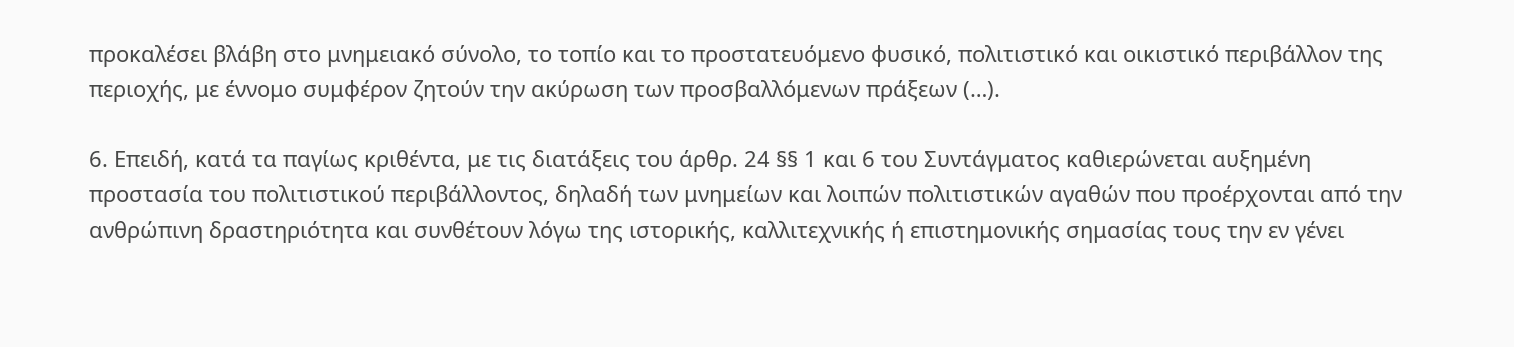προκαλέσει βλάβη στο μνημειακό σύνολο, το τοπίο και το προστατευόμενο φυσικό, πολιτιστικό και οικιστικό περιβάλλον της περιοχής, με έννομο συμφέρον ζητούν την ακύρωση των προσβαλλόμενων πράξεων (…).

6. Επειδή, κατά τα παγίως κριθέντα, με τις διατάξεις του άρθρ. 24 §§ 1 και 6 του Συντάγματος καθιερώνεται αυξημένη προστασία του πολιτιστικού περιβάλλοντος, δηλαδή των μνημείων και λοιπών πολιτιστικών αγαθών που προέρχονται από την ανθρώπινη δραστηριότητα και συνθέτουν λόγω της ιστορικής, καλλιτεχνικής ή επιστημονικής σημασίας τους την εν γένει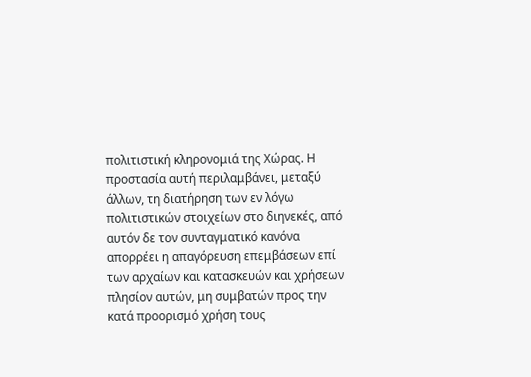πολιτιστική κληρονομιά της Χώρας. Η προστασία αυτή περιλαμβάνει, μεταξύ άλλων, τη διατήρηση των εν λόγω πολιτιστικών στοιχείων στο διηνεκές, από αυτόν δε τον συνταγματικό κανόνα απορρέει η απαγόρευση επεμβάσεων επί των αρχαίων και κατασκευών και χρήσεων πλησίον αυτών, μη συμβατών προς την κατά προορισμό χρήση τους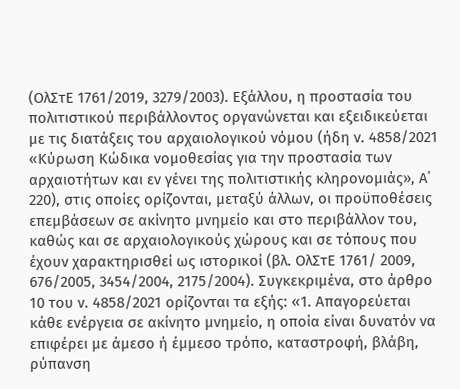(ΟλΣτΕ 1761/2019, 3279/2003). Εξάλλου, η προστασία του πολιτιστικού περιβάλλοντος οργανώνεται και εξειδικεύεται με τις διατάξεις του αρχαιολογικού νόμου (ήδη ν. 4858/2021 «Κύρωση Κώδικα νομοθεσίας για την προστασία των αρχαιοτήτων και εν γένει της πολιτιστικής κληρονομιάς», Α΄ 220), στις οποίες ορίζονται, μεταξύ άλλων, οι προϋποθέσεις επεμβάσεων σε ακίνητο μνημείο και στο περιβάλλον του, καθώς και σε αρχαιολογικούς χώρους και σε τόπους που έχουν χαρακτηρισθεί ως ιστορικοί (βλ. ΟλΣτΕ 1761/ 2009, 676/2005, 3454/2004, 2175/2004). Συγκεκριμένα, στο άρθρο 10 του ν. 4858/2021 ορίζονται τα εξής: «1. Απαγορεύεται κάθε ενέργεια σε ακίνητο μνημείο, η οποία είναι δυνατόν να επιφέρει με άμεσο ή έμμεσο τρόπο, καταστροφή, βλάβη, ρύπανση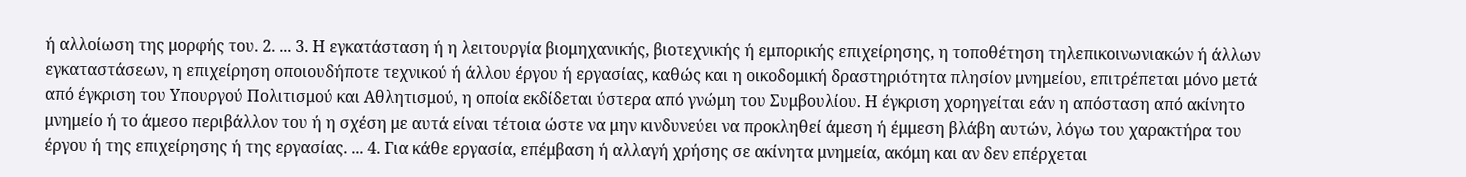ή αλλοίωση της μορφής του. 2. ... 3. Η εγκατάσταση ή η λειτουργία βιομηχανικής, βιοτεχνικής ή εμπορικής επιχείρησης, η τοποθέτηση τηλεπικοινωνιακών ή άλλων εγκαταστάσεων, η επιχείρηση οποιουδήποτε τεχνικού ή άλλου έργου ή εργασίας, καθώς και η οικοδομική δραστηριότητα πλησίον μνημείου, επιτρέπεται μόνο μετά από έγκριση του Υπουργού Πολιτισμού και Αθλητισμού, η οποία εκδίδεται ύστερα από γνώμη του Συμβουλίου. Η έγκριση χορηγείται εάν η απόσταση από ακίνητο μνημείο ή το άμεσο περιβάλλον του ή η σχέση με αυτά είναι τέτοια ώστε να μην κινδυνεύει να προκληθεί άμεση ή έμμεση βλάβη αυτών, λόγω του χαρακτήρα του έργου ή της επιχείρησης ή της εργασίας. ... 4. Για κάθε εργασία, επέμβαση ή αλλαγή χρήσης σε ακίνητα μνημεία, ακόμη και αν δεν επέρχεται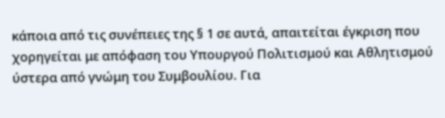κάποια από τις συνέπειες της § 1 σε αυτά, απαιτείται έγκριση που χορηγείται με απόφαση του Υπουργού Πολιτισμού και Αθλητισμού ύστερα από γνώμη του Συμβουλίου. Για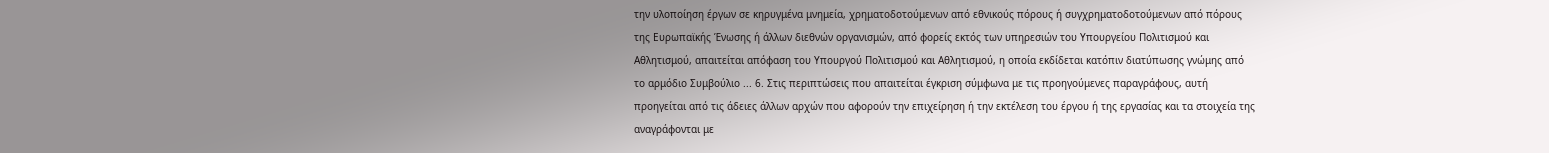την υλοποίηση έργων σε κηρυγμένα μνημεία, χρηματοδοτούμενων από εθνικούς πόρους ή συγχρηματοδοτούμενων από πόρους της Ευρωπαϊκής Ένωσης ή άλλων διεθνών οργανισμών, από φορείς εκτός των υπηρεσιών του Υπουργείου Πολιτισμού και Αθλητισμού, απαιτείται απόφαση του Υπουργού Πολιτισμού και Αθλητισμού, η οποία εκδίδεται κατόπιν διατύπωσης γνώμης από το αρμόδιο Συμβούλιο ... 6. Στις περιπτώσεις που απαιτείται έγκριση σύμφωνα με τις προηγούμενες παραγράφους, αυτή προηγείται από τις άδειες άλλων αρχών που αφορούν την επιχείρηση ή την εκτέλεση του έργου ή της εργασίας και τα στοιχεία της αναγράφονται με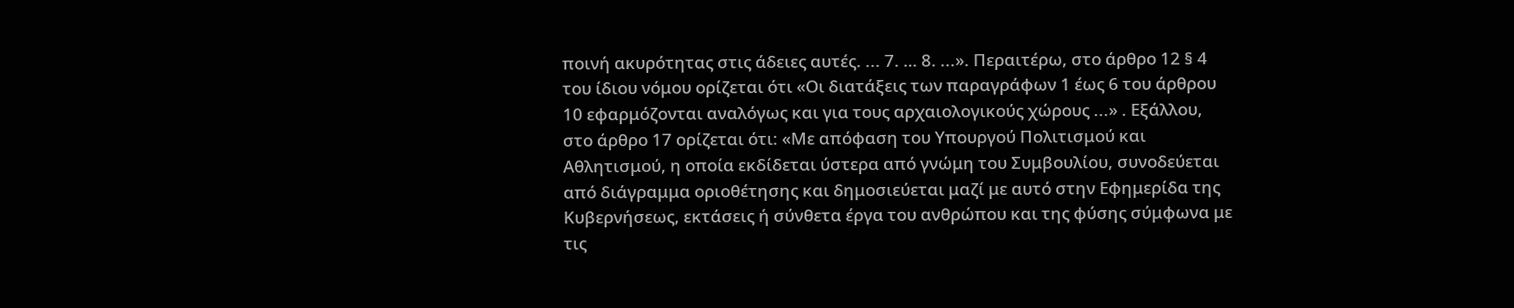ποινή ακυρότητας στις άδειες αυτές. ... 7. … 8. ...». Περαιτέρω, στο άρθρο 12 § 4 του ίδιου νόμου ορίζεται ότι «Οι διατάξεις των παραγράφων 1 έως 6 του άρθρου 10 εφαρμόζονται αναλόγως και για τους αρχαιολογικούς χώρους ...» . Εξάλλου, στο άρθρο 17 ορίζεται ότι: «Με απόφαση του Υπουργού Πολιτισμού και Αθλητισμού, η οποία εκδίδεται ύστερα από γνώμη του Συμβουλίου, συνοδεύεται από διάγραμμα οριοθέτησης και δημοσιεύεται μαζί με αυτό στην Εφημερίδα της Κυβερνήσεως, εκτάσεις ή σύνθετα έργα του ανθρώπου και της φύσης σύμφωνα με τις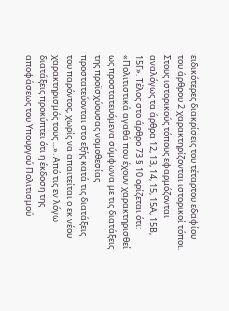ειδικότερες διακρίσεις του τέταρτου εδαφίου του άρθρου 2 χαρακτηρίζονται ιστορικοί τόποι. Στους ιστορικούς τόπους εφαρμόζονται αναλόγως τα άρθρα 12, 13, 14, 15, 15Α, 15Β, 15Γ». Τέλος στο άρθρο 73 § 10 ορίζεται ότι: «Πολιτιστικά αγαθά που έχουν χαρακτηρισθεί ως προστατευόμενα σύμφωνα με τις διατάξεις της προϊσχύουσας νομοθεσίας προστατεύονται στο εξής κατά τις διατάξεις του παρόντος, χωρίς να απαιτείται ο εκ νέου χαρακτηρισμός τους ...». Από τις εν λόγω διατάξεις προκύπτει ότι η έκδοση της αποφάσεως του Υπουργού Πολιτισμού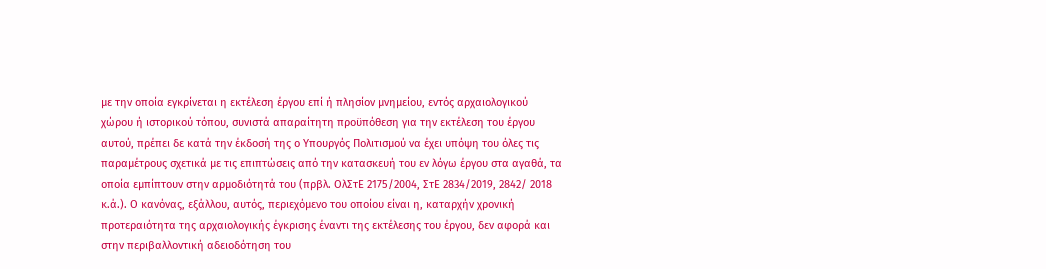με την οποία εγκρίνεται η εκτέλεση έργου επί ή πλησίον μνημείου, εντός αρχαιολογικού χώρου ή ιστορικού τόπου, συνιστά απαραίτητη προϋπόθεση για την εκτέλεση του έργου αυτού, πρέπει δε κατά την έκδοσή της ο Υπουργός Πολιτισμού να έχει υπόψη του όλες τις παραμέτρους σχετικά με τις επιπτώσεις από την κατασκευή του εν λόγω έργου στα αγαθά, τα οποία εμπίπτουν στην αρμοδιότητά του (πρβλ. ΟλΣτΕ 2175/2004, ΣτΕ 2834/2019, 2842/ 2018 κ.ά.). Ο κανόνας, εξάλλου, αυτός, περιεχόμενο του οποίου είναι η, καταρχήν χρονική προτεραιότητα της αρχαιολογικής έγκρισης έναντι της εκτέλεσης του έργου, δεν αφορά και στην περιβαλλοντική αδειοδότηση του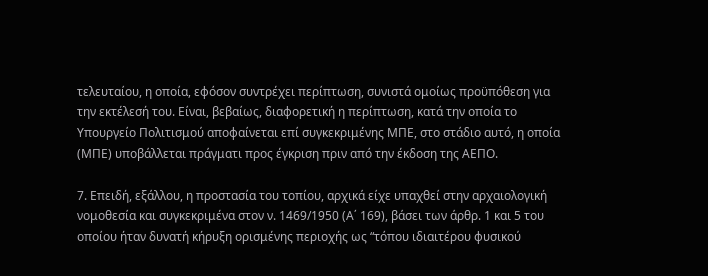τελευταίου, η οποία, εφόσον συντρέχει περίπτωση, συνιστά ομοίως προϋπόθεση για την εκτέλεσή του. Είναι, βεβαίως, διαφορετική η περίπτωση, κατά την οποία το Υπουργείο Πολιτισμού αποφαίνεται επί συγκεκριμένης ΜΠΕ, στο στάδιο αυτό, η οποία (ΜΠΕ) υποβάλλεται πράγματι προς έγκριση πριν από την έκδοση της ΑΕΠΟ.

7. Επειδή, εξάλλου, η προστασία του τοπίου, αρχικά είχε υπαχθεί στην αρχαιολογική νομοθεσία και συγκεκριμένα στον ν. 1469/1950 (Α΄ 169), βάσει των άρθρ. 1 και 5 του οποίου ήταν δυνατή κήρυξη ορισμένης περιοχής ως “τόπου ιδιαιτέρου φυσικού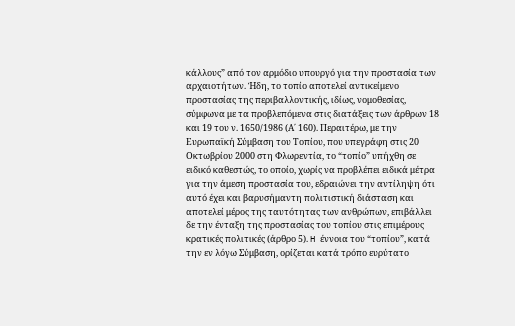κάλλους” από τον αρμόδιο υπουργό για την προστασία των αρχαιοτήτων. Ήδη, το τοπίο αποτελεί αντικείμενο προστασίας της περιβαλλοντικής, ιδίως, νομοθεσίας, σύμφωνα με τα προβλεπόμενα στις διατάξεις των άρθρων 18 και 19 του ν. 1650/1986 (Α΄ 160). Περαιτέρω, με την Ευρωπαϊκή Σύμβαση του Τοπίου, που υπεγράφη στις 20 Οκτωβρίου 2000 στη Φλωρεντία, το “τοπίο” υπήχθη σε ειδικό καθεστώς, το οποίο, χωρίς να προβλέπει ειδικά μέτρα για την άμεση προστασία του, εδραιώνει την αντίληψη ότι αυτό έχει και βαρυσήμαντη πολιτιστική διάσταση και αποτελεί μέρος της ταυτότητας των ανθρώπων, επιβάλλει δε την ένταξη της προστασίας του τοπίου στις επιμέρους κρατικές πολιτικές (άρθρο 5). H έννοια του “τοπίου”, κατά την εν λόγω Σύμβαση, ορίζεται κατά τρόπο ευρύτατο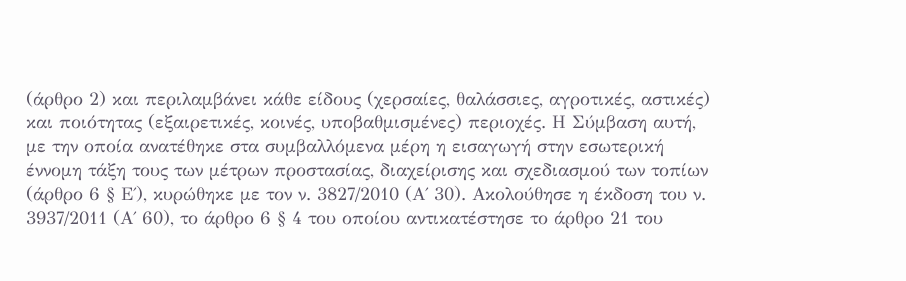(άρθρο 2) και περιλαμβάνει κάθε είδους (χερσαίες, θαλάσσιες, αγροτικές, αστικές) και ποιότητας (εξαιρετικές, κοινές, υποβαθμισμένες) περιοχές. Η Σύμβαση αυτή, με την οποία ανατέθηκε στα συμβαλλόμενα μέρη η εισαγωγή στην εσωτερική έννομη τάξη τους των μέτρων προστασίας, διαχείρισης και σχεδιασμού των τοπίων (άρθρο 6 § Ε΄), κυρώθηκε με τον ν. 3827/2010 (Α΄ 30). Ακολούθησε η έκδοση του ν. 3937/2011 (Α΄ 60), το άρθρο 6 § 4 του οποίου αντικατέστησε το άρθρο 21 του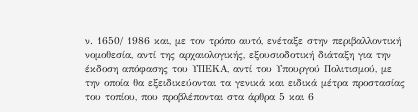ν. 1650/ 1986 και, με τον τρόπο αυτό, ενέταξε στην περιβαλλοντική νομοθεσία, αντί της αρχαιολογικής, εξουσιοδοτική διάταξη για την έκδοση απόφασης του ΥΠΕΚΑ, αντί του Υπουργού Πολιτισμού, με την οποία θα εξειδικεύονται τα γενικά και ειδικά μέτρα προστασίας του τοπίου, που προβλέπονται στα άρθρα 5 και 6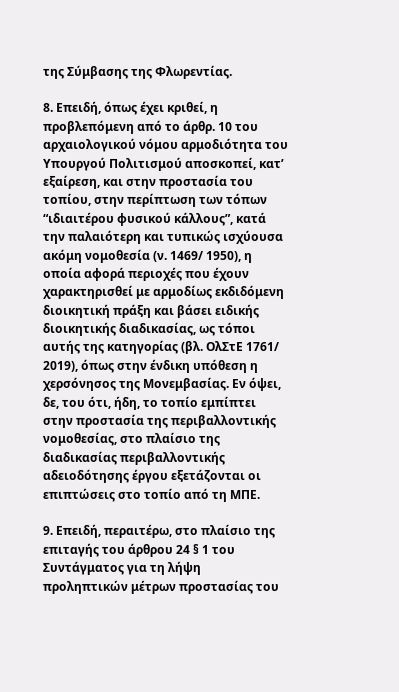της Σύμβασης της Φλωρεντίας.

8. Επειδή, όπως έχει κριθεί, η προβλεπόμενη από το άρθρ. 10 του αρχαιολογικού νόμου αρμοδιότητα του Υπουργού Πολιτισμού αποσκοπεί, κατ’ εξαίρεση, και στην προστασία του τοπίου, στην περίπτωση των τόπων “ιδιαιτέρου φυσικού κάλλους”, κατά την παλαιότερη και τυπικώς ισχύουσα ακόμη νομοθεσία (ν. 1469/ 1950), η οποία αφορά περιοχές που έχουν χαρακτηρισθεί με αρμοδίως εκδιδόμενη διοικητική πράξη και βάσει ειδικής διοικητικής διαδικασίας, ως τόποι αυτής της κατηγορίας (βλ. ΟλΣτΕ 1761/ 2019), όπως στην ένδικη υπόθεση η χερσόνησος της Μονεμβασίας. Εν όψει, δε, του ότι, ήδη, το τοπίο εμπίπτει στην προστασία της περιβαλλοντικής νομοθεσίας, στο πλαίσιο της διαδικασίας περιβαλλοντικής αδειοδότησης έργου εξετάζονται οι επιπτώσεις στο τοπίο από τη ΜΠΕ.

9. Eπειδή, περαιτέρω, στο πλαίσιο της επιταγής του άρθρου 24 § 1 του Συντάγματος για τη λήψη προληπτικών μέτρων προστασίας του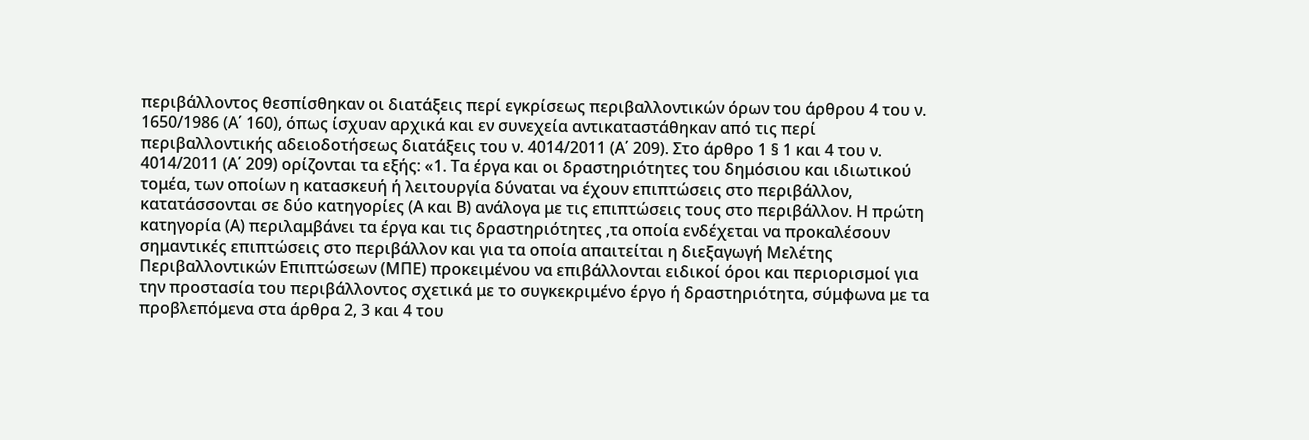περιβάλλοντος θεσπίσθηκαν οι διατάξεις περί εγκρίσεως περιβαλλοντικών όρων του άρθρου 4 του ν. 1650/1986 (Α΄ 160), όπως ίσχυαν αρχικά και εν συνεχεία αντικαταστάθηκαν από τις περί περιβαλλοντικής αδειοδοτήσεως διατάξεις του ν. 4014/2011 (Α΄ 209). Στο άρθρο 1 § 1 και 4 του ν. 4014/2011 (Α΄ 209) ορίζονται τα εξής: «1. Τα έργα και οι δραστηριότητες του δημόσιου και ιδιωτικού τομέα, των οποίων η κατασκευή ή λειτουργία δύναται να έχουν επιπτώσεις στο περιβάλλον, κατατάσσονται σε δύο κατηγορίες (Α και Β) ανάλογα με τις επιπτώσεις τους στο περιβάλλον. Η πρώτη κατηγορία (Α) περιλαμβάνει τα έργα και τις δραστηριότητες ,τα οποία ενδέχεται να προκαλέσουν σημαντικές επιπτώσεις στο περιβάλλον και για τα οποία απαιτείται η διεξαγωγή Μελέτης Περιβαλλοντικών Επιπτώσεων (ΜΠΕ) προκειμένου να επιβάλλονται ειδικοί όροι και περιορισμοί για την προστασία του περιβάλλοντος σχετικά με το συγκεκριμένο έργο ή δραστηριότητα, σύμφωνα με τα προβλεπόμενα στα άρθρα 2, 3 και 4 του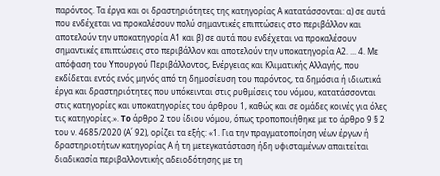παρόντος. Τα έργα και οι δραστηριότητες της κατηγορίας Α κατατάσσονται: α) σε αυτά που ενδέχεται να προκαλέσουν πολύ σημαντικές επιπτώσεις στο περιβάλλον και αποτελούν την υποκατηγορία Α1 και β) σε αυτά που ενδέχεται να προκαλέσουν σημαντικές επιπτώσεις στο περιβάλλον και αποτελούν την υποκατηγορία Α2. ... 4. Με απόφαση του Υπουργού Περιβάλλοντος, Ενέργειας και Κλιματικής Αλλαγής, που εκδίδεται εντός ενός μηνός από τη δημοσίευση του παρόντος, τα δημόσια ή ιδιωτικά έργα και δραστηριότητες που υπόκεινται στις ρυθμίσεις του νόμου, κατατάσσονται στις κατηγορίες και υποκατηγορίες του άρθρου 1, καθώς και σε ομάδες κοινές για όλες τις κατηγορίες.». To άρθρο 2 του ίδιου νόμου, όπως τροποποιήθηκε με το άρθρο 9 § 2 του ν. 4685/2020 (Α΄ 92), ορίζει τα εξής: «1. Για την πραγματοποίηση νέων έργων ή δραστηριοτήτων κατηγορίας Α ή τη μετεγκατάσταση ήδη υφισταμένων απαιτείται διαδικασία περιβαλλοντικής αδειοδότησης με τη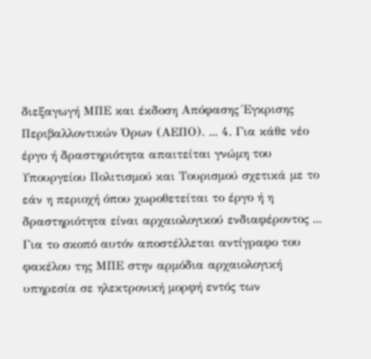διεξαγωγή ΜΠΕ και έκδοση Απόφασης Έγκρισης Περιβαλλοντικών Όρων (ΑΕΠΟ). ... 4. Για κάθε νέο έργο ή δραστηριότητα απαιτείται γνώμη του Υπουργείου Πολιτισμού και Τουρισμού σχετικά με το εάν η περιοχή όπου χωροθετείται το έργο ή η δραστηριότητα είναι αρχαιολογικού ενδιαφέροντος ... Για το σκοπό αυτόν αποστέλλεται αντίγραφο του φακέλου της ΜΠΕ στην αρμόδια αρχαιολογική υπηρεσία σε ηλεκτρονική μορφή εντός των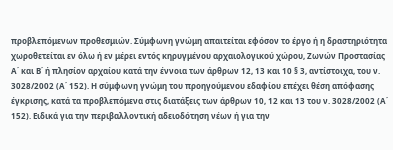προβλεπόμενων προθεσμιών. Σύμφωνη γνώμη απαιτείται εφόσον το έργο ή η δραστηριότητα χωροθετείται εν όλω ή εν μέρει εντός κηρυγμένου αρχαιολογικού χώρου, Ζωνών Προστασίας Α΄ και Β΄ ή πλησίον αρχαίου κατά την έννοια των άρθρων 12, 13 και 10 § 3, αντίστοιχα, του ν. 3028/2002 (Α΄ 152). Η σύμφωνη γνώμη του προηγούμενου εδαφίου επέχει θέση απόφασης έγκρισης, κατά τα προβλεπόμενα στις διατάξεις των άρθρων 10, 12 και 13 του ν. 3028/2002 (Α΄ 152). Ειδικά για την περιβαλλοντική αδειοδότηση νέων ή για την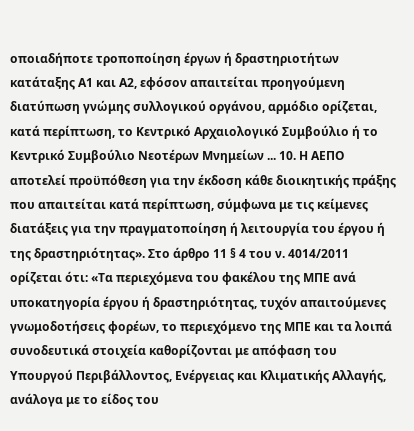οποιαδήποτε τροποποίηση έργων ή δραστηριοτήτων κατάταξης Α1 και Α2, εφόσον απαιτείται προηγούμενη διατύπωση γνώμης συλλογικού οργάνου, αρμόδιο ορίζεται, κατά περίπτωση, το Κεντρικό Αρχαιολογικό Συμβούλιο ή το Κεντρικό Συμβούλιο Νεοτέρων Μνημείων ... 10. Η ΑΕΠΟ αποτελεί προϋπόθεση για την έκδοση κάθε διοικητικής πράξης που απαιτείται κατά περίπτωση, σύμφωνα με τις κείμενες διατάξεις για την πραγματοποίηση ή λειτουργία του έργου ή της δραστηριότητας». Στο άρθρο 11 § 4 του ν. 4014/2011 ορίζεται ότι: «Τα περιεχόμενα του φακέλου της ΜΠΕ ανά υποκατηγορία έργου ή δραστηριότητας, τυχόν απαιτούμενες γνωμοδοτήσεις φορέων, το περιεχόμενο της ΜΠΕ και τα λοιπά συνοδευτικά στοιχεία καθορίζονται με απόφαση του Υπουργού Περιβάλλοντος, Ενέργειας και Κλιματικής Αλλαγής, ανάλογα με το είδος του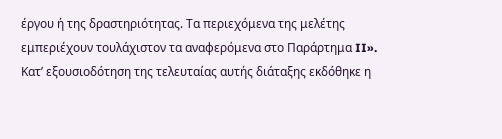έργου ή της δραστηριότητας. Τα περιεχόμενα της μελέτης εμπεριέχουν τουλάχιστον τα αναφερόμενα στο Παράρτημα II». Kατ’ εξουσιοδότηση της τελευταίας αυτής διάταξης εκδόθηκε η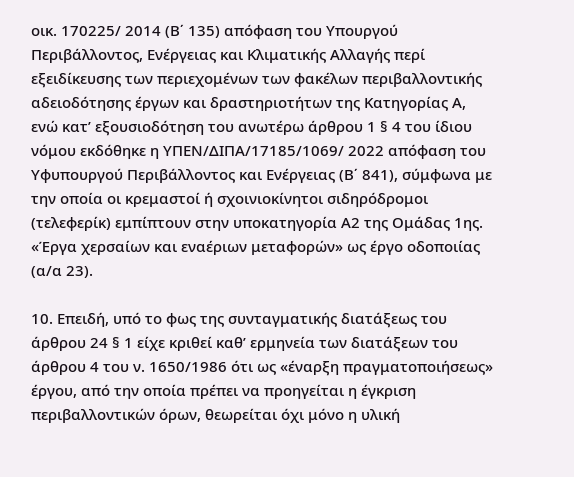οικ. 170225/ 2014 (Β΄ 135) απόφαση του Υπουργού Περιβάλλοντος, Ενέργειας και Κλιματικής Αλλαγής περί εξειδίκευσης των περιεχομένων των φακέλων περιβαλλοντικής αδειοδότησης έργων και δραστηριοτήτων της Κατηγορίας Α, ενώ κατ’ εξουσιοδότηση του ανωτέρω άρθρου 1 § 4 του ίδιου νόμου εκδόθηκε η ΥΠΕΝ/ΔΙΠΑ/17185/1069/ 2022 απόφαση του Υφυπουργού Περιβάλλοντος και Ενέργειας (Β΄ 841), σύμφωνα με την οποία οι κρεμαστοί ή σχοινιοκίνητοι σιδηρόδρομοι (τελεφερίκ) εμπίπτουν στην υποκατηγορία Α2 της Ομάδας 1ης. «Έργα χερσαίων και εναέριων μεταφορών» ως έργο οδοποιίας (α/α 23).

10. Επειδή, υπό το φως της συνταγματικής διατάξεως του άρθρου 24 § 1 είχε κριθεί καθ’ ερμηνεία των διατάξεων του άρθρου 4 του ν. 1650/1986 ότι ως «έναρξη πραγματοποιήσεως» έργου, από την οποία πρέπει να προηγείται η έγκριση περιβαλλοντικών όρων, θεωρείται όχι μόνο η υλική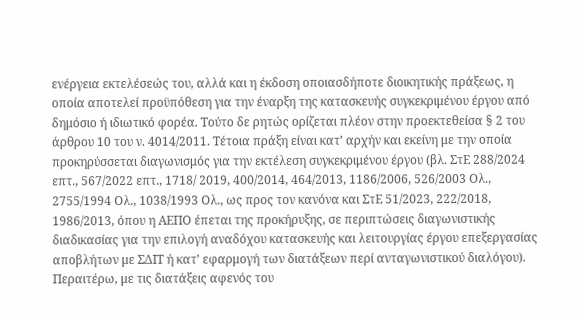ενέργεια εκτελέσεώς του, αλλά και η έκδοση οποιασδήποτε διοικητικής πράξεως, η οποία αποτελεί προϋπόθεση για την έναρξη της κατασκευής συγκεκριμένου έργου από δημόσιο ή ιδιωτικό φορέα. Τούτο δε ρητώς ορίζεται πλέον στην προεκτεθείσα § 2 του άρθρου 10 του ν. 4014/2011. Τέτοια πράξη είναι κατ’ αρχήν και εκείνη με την οποία προκηρύσσεται διαγωνισμός για την εκτέλεση συγκεκριμένου έργου (βλ. ΣτΕ 288/2024 επτ., 567/2022 επτ., 1718/ 2019, 400/2014, 464/2013, 1186/2006, 526/2003 Ολ., 2755/1994 Ολ., 1038/1993 Ολ., ως προς τον κανόνα και ΣτΕ 51/2023, 222/2018, 1986/2013, όπου η ΑΕΠΟ έπεται της προκήρυξης, σε περιπτώσεις διαγωνιστικής διαδικασίας για την επιλογή αναδόχου κατασκευής και λειτουργίας έργου επεξεργασίας αποβλήτων με ΣΔΙΤ ή κατ’ εφαρμογή των διατάξεων περί ανταγωνιστικού διαλόγου). Περαιτέρω, με τις διατάξεις αφενός του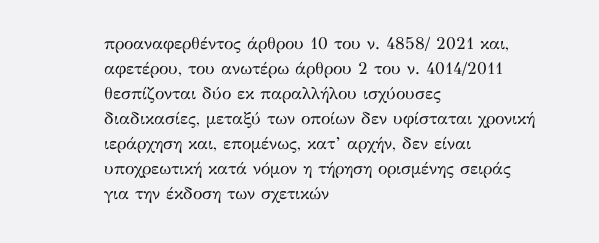προαναφερθέντος άρθρου 10 του ν. 4858/ 2021 και, αφετέρου, του ανωτέρω άρθρου 2 του ν. 4014/2011 θεσπίζονται δύο εκ παραλλήλου ισχύουσες διαδικασίες, μεταξύ των οποίων δεν υφίσταται χρονική ιεράρχηση και, επομένως, κατ’ αρχήν, δεν είναι υποχρεωτική κατά νόμον η τήρηση ορισμένης σειράς για την έκδοση των σχετικών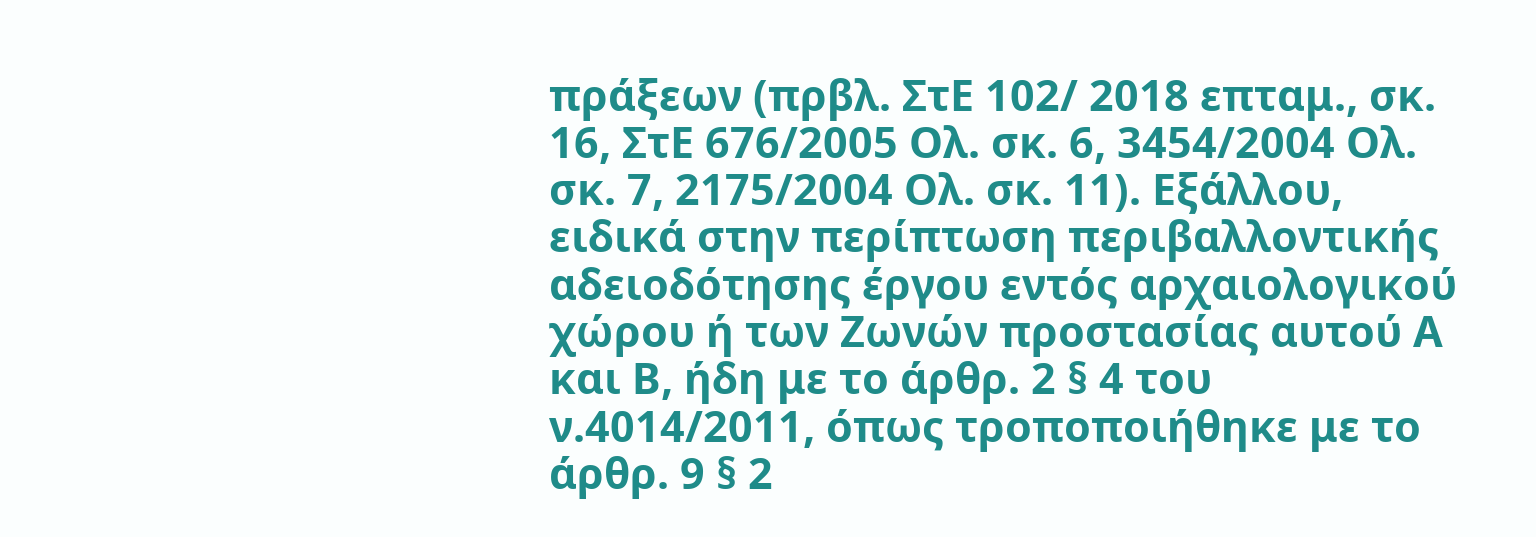πράξεων (πρβλ. ΣτΕ 102/ 2018 επταμ., σκ. 16, ΣτΕ 676/2005 Oλ. σκ. 6, 3454/2004 Ολ. σκ. 7, 2175/2004 Ολ. σκ. 11). Εξάλλου, ειδικά στην περίπτωση περιβαλλοντικής αδειοδότησης έργου εντός αρχαιολογικού χώρου ή των Ζωνών προστασίας αυτού Α και Β, ήδη με το άρθρ. 2 § 4 του ν.4014/2011, όπως τροποποιήθηκε με το άρθρ. 9 § 2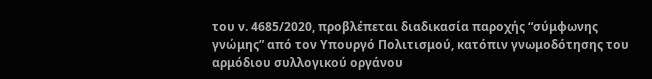του ν. 4685/2020, προβλέπεται διαδικασία παροχής “σύμφωνης γνώμης” από τον Υπουργό Πολιτισμού, κατόπιν γνωμοδότησης του αρμόδιου συλλογικού οργάνου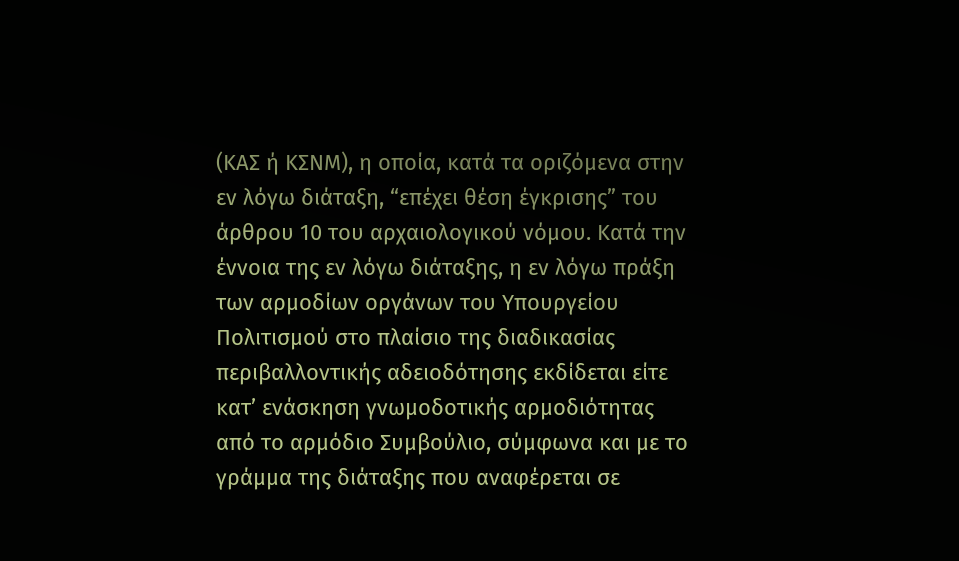(ΚΑΣ ή ΚΣΝΜ), η οποία, κατά τα οριζόμενα στην εν λόγω διάταξη, “επέχει θέση έγκρισης” του άρθρου 10 του αρχαιολογικού νόμου. Κατά την έννοια της εν λόγω διάταξης, η εν λόγω πράξη των αρμοδίων οργάνων του Υπουργείου Πολιτισμού στο πλαίσιο της διαδικασίας περιβαλλοντικής αδειοδότησης εκδίδεται είτε κατ’ ενάσκηση γνωμοδοτικής αρμοδιότητας από το αρμόδιο Συμβούλιο, σύμφωνα και με το γράμμα της διάταξης που αναφέρεται σε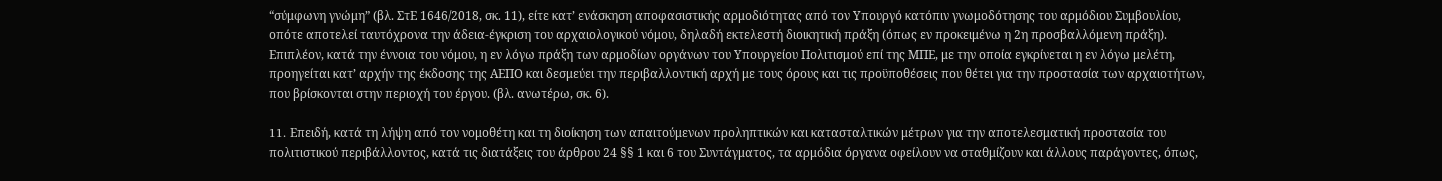“σύμφωνη γνώμη” (βλ. ΣτΕ 1646/2018, σκ. 11), είτε κατ’ ενάσκηση αποφασιστικής αρμοδιότητας από τον Υπουργό κατόπιν γνωμοδότησης του αρμόδιου Συμβουλίου, οπότε αποτελεί ταυτόχρονα την άδεια-έγκριση του αρχαιολογικού νόμου, δηλαδή εκτελεστή διοικητική πράξη (όπως εν προκειμένω η 2η προσβαλλόμενη πράξη). Επιπλέον, κατά την έννοια του νόμου, η εν λόγω πράξη των αρμοδίων οργάνων του Υπουργείου Πολιτισμού επί της ΜΠΕ, με την οποία εγκρίνεται η εν λόγω μελέτη, προηγείται κατ’ αρχήν της έκδοσης της ΑΕΠΟ και δεσμεύει την περιβαλλοντική αρχή με τους όρους και τις προϋποθέσεις που θέτει για την προστασία των αρχαιοτήτων, που βρίσκονται στην περιοχή του έργου. (βλ. ανωτέρω, σκ. 6).

11. Eπειδή, κατά τη λήψη από τον νομοθέτη και τη διοίκηση των απαιτούμενων προληπτικών και κατασταλτικών μέτρων για την αποτελεσματική προστασία του πολιτιστικού περιβάλλοντος, κατά τις διατάξεις του άρθρου 24 §§ 1 και 6 του Συντάγματος, τα αρμόδια όργανα οφείλουν να σταθμίζουν και άλλους παράγοντες, όπως,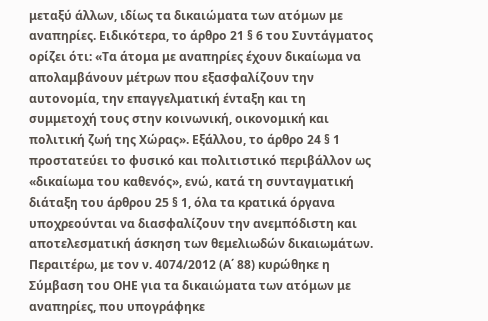μεταξύ άλλων, ιδίως τα δικαιώματα των ατόμων με αναπηρίες. Ειδικότερα, το άρθρο 21 § 6 του Συντάγματος ορίζει ότι: «Τα άτομα με αναπηρίες έχουν δικαίωμα να απολαμβάνουν μέτρων που εξασφαλίζουν την αυτονομία, την επαγγελματική ένταξη και τη συμμετοχή τους στην κοινωνική, οικονομική και πολιτική ζωή της Χώρας». Εξάλλου, το άρθρο 24 § 1 προστατεύει το φυσικό και πολιτιστικό περιβάλλον ως «δικαίωμα του καθενός», ενώ, κατά τη συνταγματική διάταξη του άρθρου 25 § 1, όλα τα κρατικά όργανα υποχρεούνται να διασφαλίζουν την ανεμπόδιστη και αποτελεσματική άσκηση των θεμελιωδών δικαιωμάτων. Περαιτέρω, με τον ν. 4074/2012 (Α΄ 88) κυρώθηκε η Σύμβαση του ΟΗΕ για τα δικαιώματα των ατόμων με αναπηρίες, που υπογράφηκε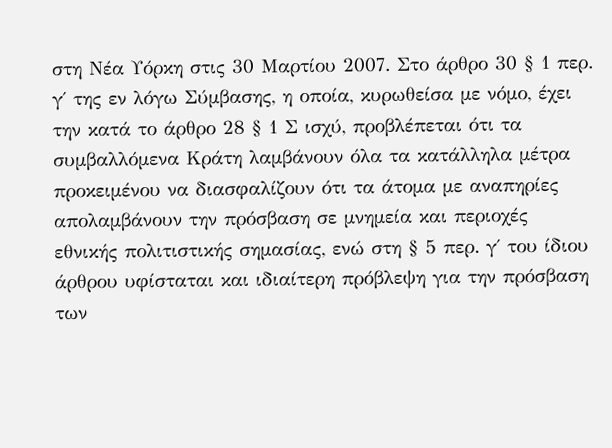στη Νέα Υόρκη στις 30 Μαρτίου 2007. Στο άρθρο 30 § 1 περ. γ΄ της εν λόγω Σύμβασης, η οποία, κυρωθείσα με νόμο, έχει την κατά το άρθρο 28 § 1 Σ ισχύ, προβλέπεται ότι τα συμβαλλόμενα Κράτη λαμβάνουν όλα τα κατάλληλα μέτρα προκειμένου να διασφαλίζουν ότι τα άτομα με αναπηρίες απολαμβάνουν την πρόσβαση σε μνημεία και περιοχές εθνικής πολιτιστικής σημασίας, ενώ στη § 5 περ. γ΄ του ίδιου άρθρου υφίσταται και ιδιαίτερη πρόβλεψη για την πρόσβαση των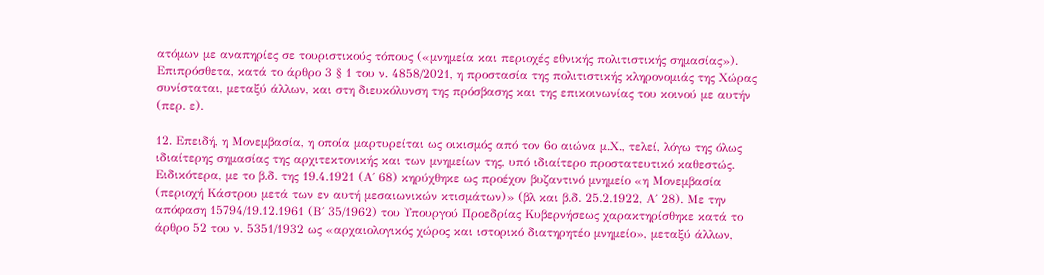ατόμων με αναπηρίες σε τουριστικούς τόπους («μνημεία και περιοχές εθνικής πολιτιστικής σημασίας»). Επιπρόσθετα, κατά το άρθρο 3 § 1 του ν. 4858/2021, η προστασία της πολιτιστικής κληρονομιάς της Χώρας συνίσταται, μεταξύ άλλων, και στη διευκόλυνση της πρόσβασης και της επικοινωνίας του κοινού με αυτήν (περ. ε).

12. Επειδή, η Μονεμβασία, η οποία μαρτυρείται ως οικισμός από τον 6ο αιώνα μ.Χ., τελεί, λόγω της όλως ιδιαίτερης σημασίας της αρχιτεκτονικής και των μνημείων της, υπό ιδιαίτερο προστατευτικό καθεστώς. Ειδικότερα, με το β.δ. της 19.4.1921 (Α΄ 68) κηρύχθηκε ως προέχον βυζαντινό μνημείο «η Μονεμβασία (περιοχή Κάστρου μετά των εν αυτή μεσαιωνικών κτισμάτων)» (βλ και β.δ. 25.2.1922, Α΄ 28). Με την απόφαση 15794/19.12.1961 (Β΄ 35/1962) του Υπουργού Προεδρίας Κυβερνήσεως χαρακτηρίσθηκε κατά το άρθρο 52 του ν. 5351/1932 ως «αρχαιολογικός χώρος και ιστορικό διατηρητέο μνημείο», μεταξύ άλλων,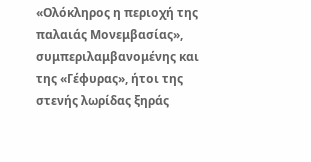«Ολόκληρος η περιοχή της παλαιάς Μονεμβασίας», συμπεριλαμβανομένης και της «Γέφυρας», ήτοι της στενής λωρίδας ξηράς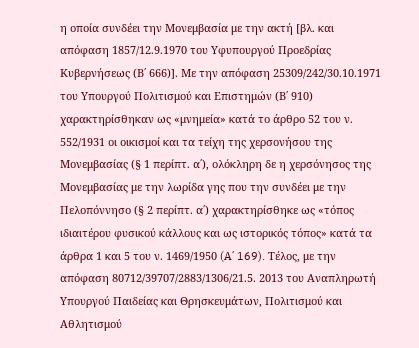η οποία συνδέει την Μονεμβασία με την ακτή [βλ. και απόφαση 1857/12.9.1970 του Υφυπουργού Προεδρίας Κυβερνήσεως (Β΄ 666)]. Με την απόφαση 25309/242/30.10.1971 του Υπουργού Πολιτισμού και Επιστημών (Β΄ 910) χαρακτηρίσθηκαν ως «μνημεία» κατά το άρθρο 52 του ν. 552/1931 οι οικισμοί και τα τείχη της χερσονήσου της Μονεμβασίας (§ 1 περίπτ. α΄), ολόκληρη δε η χερσόνησος της Μονεμβασίας με την λωρίδα γης που την συνδέει με την Πελοπόννησο (§ 2 περίπτ. α΄) χαρακτηρίσθηκε ως «τόπος ιδιαιτέρου φυσικού κάλλους και ως ιστορικός τόπος» κατά τα άρθρα 1 και 5 του ν. 1469/1950 (A΄ 169). Τέλος, με την απόφαση 80712/39707/2883/1306/21.5. 2013 του Αναπληρωτή Υπουργού Παιδείας και Θρησκευμάτων, Πολιτισμού και Αθλητισμού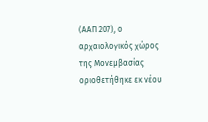(ΑΑΠ 207), ο αρχαιολογικός χώρος της Μονεμβασίας οριοθετήθηκε εκ νέου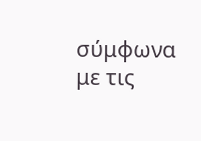σύμφωνα με τις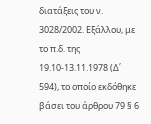διατάξεις του ν. 3028/2002. Εξάλλου, με το π.δ. της 19.10-13.11.1978 (Δ΄ 594), το οποίο εκδόθηκε βάσει του άρθρου 79 § 6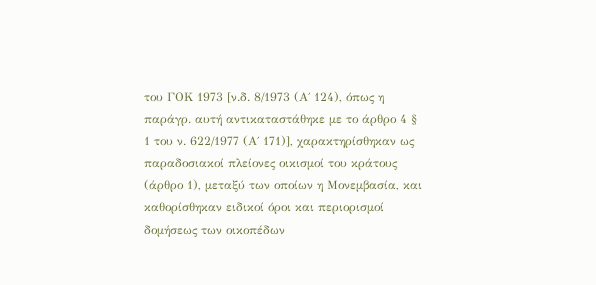του ΓΟΚ 1973 [ν.δ. 8/1973 (Α΄ 124), όπως η παράγρ. αυτή αντικαταστάθηκε με το άρθρο 4 § 1 του ν. 622/1977 (Α΄ 171)], χαρακτηρίσθηκαν ως παραδοσιακοί πλείονες οικισμοί του κράτους (άρθρο 1), μεταξύ των οποίων η Μονεμβασία, και καθορίσθηκαν ειδικοί όροι και περιορισμοί δομήσεως των οικοπέδων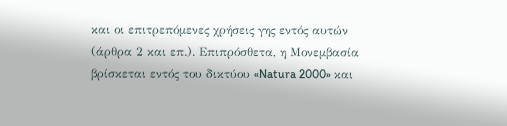και οι επιτρεπόμενες χρήσεις γης εντός αυτών (άρθρα 2 και επ.). Επιπρόσθετα, η Μονεμβασία βρίσκεται εντός του δικτύου «Natura 2000» και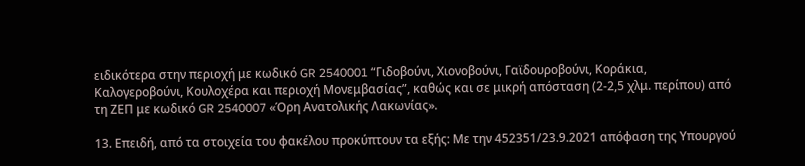ειδικότερα στην περιοχή με κωδικό GR 2540001 “Γιδοβούνι, Χιονοβούνι, Γαϊδουροβούνι, Κοράκια, Καλογεροβούνι, Κουλοχέρα και περιοχή Μονεμβασίας”, καθώς και σε μικρή απόσταση (2-2,5 χλμ. περίπου) από τη ΖΕΠ με κωδικό GR 2540007 «Όρη Ανατολικής Λακωνίας».

13. Επειδή, από τα στοιχεία του φακέλου προκύπτουν τα εξής: Με την 452351/23.9.2021 απόφαση της Υπουργού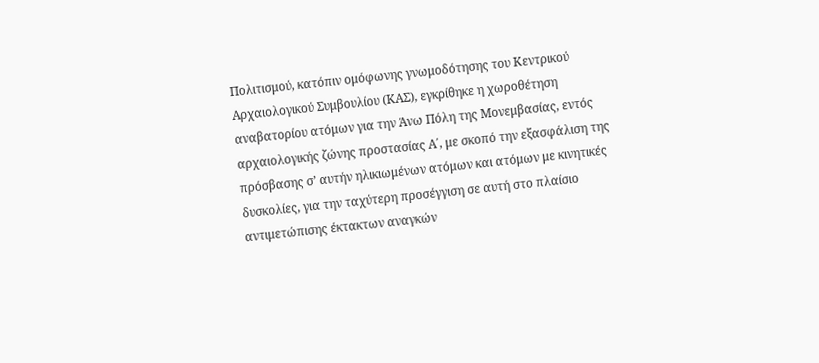Πολιτισμού, κατόπιν ομόφωνης γνωμοδότησης του Κεντρικού Αρχαιολογικού Συμβουλίου (ΚΑΣ), εγκρίθηκε η χωροθέτηση αναβατορίου ατόμων για την Άνω Πόλη της Μονεμβασίας, εντός αρχαιολογικής ζώνης προστασίας Α΄, με σκοπό την εξασφάλιση της πρόσβασης σ’ αυτήν ηλικιωμένων ατόμων και ατόμων με κινητικές δυσκολίες, για την ταχύτερη προσέγγιση σε αυτή στο πλαίσιο αντιμετώπισης έκτακτων αναγκών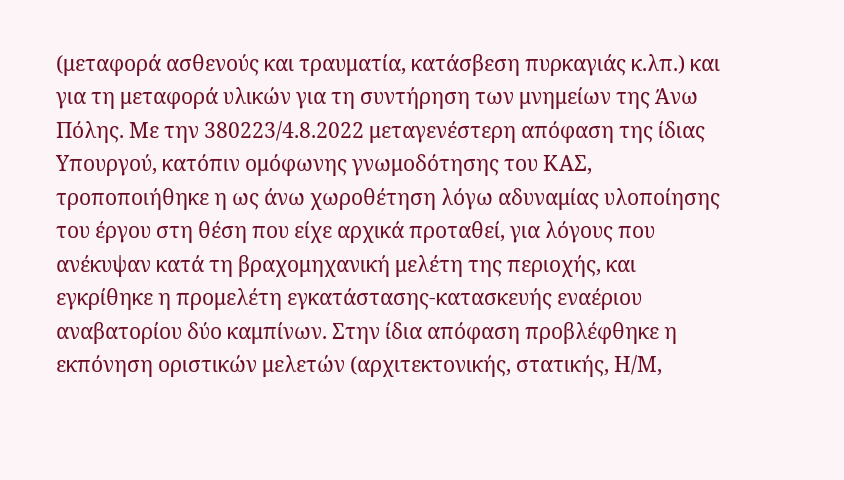(μεταφορά ασθενούς και τραυματία, κατάσβεση πυρκαγιάς κ.λπ.) και για τη μεταφορά υλικών για τη συντήρηση των μνημείων της Άνω Πόλης. Με την 380223/4.8.2022 μεταγενέστερη απόφαση της ίδιας Υπουργού, κατόπιν ομόφωνης γνωμοδότησης του ΚΑΣ, τροποποιήθηκε η ως άνω χωροθέτηση λόγω αδυναμίας υλοποίησης του έργου στη θέση που είχε αρχικά προταθεί, για λόγους που ανέκυψαν κατά τη βραχομηχανική μελέτη της περιοχής, και εγκρίθηκε η προμελέτη εγκατάστασης-κατασκευής εναέριου αναβατορίου δύο καμπίνων. Στην ίδια απόφαση προβλέφθηκε η εκπόνηση οριστικών μελετών (αρχιτεκτονικής, στατικής, Η/Μ,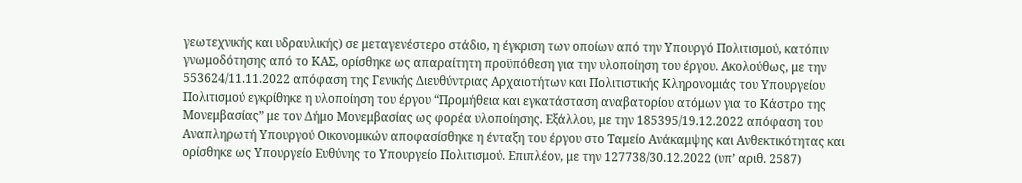γεωτεχνικής και υδραυλικής) σε μεταγενέστερο στάδιο, η έγκριση των οποίων από την Υπουργό Πολιτισμού, κατόπιν γνωμοδότησης από το ΚΑΣ, ορίσθηκε ως απαραίτητη προϋπόθεση για την υλοποίηση του έργου. Ακολούθως, με την 553624/11.11.2022 απόφαση της Γενικής Διευθύντριας Αρχαιοτήτων και Πολιτιστικής Κληρονομιάς του Υπουργείου Πολιτισμού εγκρίθηκε η υλοποίηση του έργου “Προμήθεια και εγκατάσταση αναβατορίου ατόμων για το Κάστρο της Μονεμβασίας” με τον Δήμο Μονεμβασίας ως φορέα υλοποίησης. Εξάλλου, με την 185395/19.12.2022 απόφαση του Αναπληρωτή Υπουργού Οικονομικών αποφασίσθηκε η ένταξη του έργου στο Ταμείο Ανάκαμψης και Ανθεκτικότητας και ορίσθηκε ως Υπουργείο Ευθύνης το Υπουργείο Πολιτισμού. Επιπλέον, με την 127738/30.12.2022 (υπ’ αριθ. 2587)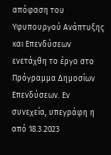απόφαση του Υφυπουργού Ανάπτυξης και Επενδύσεων ενετάχθη το έργο στο Πρόγραμμα Δημοσίων Επενδύσεων. Εν συνεχεία, υπεγράφη η από 18.3.2023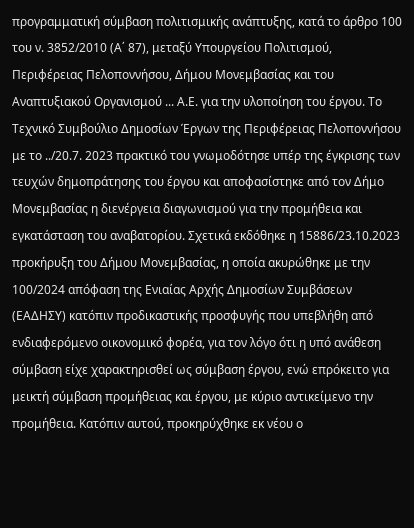προγραμματική σύμβαση πολιτισμικής ανάπτυξης, κατά το άρθρο 100 του ν. 3852/2010 (Α΄ 87), μεταξύ Υπουργείου Πολιτισμού, Περιφέρειας Πελοποννήσου, Δήμου Μονεμβασίας και του Αναπτυξιακού Οργανισμού ... Α.Ε. για την υλοποίηση του έργου. Το Τεχνικό Συμβούλιο Δημοσίων Έργων της Περιφέρειας Πελοποννήσου με το ../20.7. 2023 πρακτικό του γνωμοδότησε υπέρ της έγκρισης των τευχών δημοπράτησης του έργου και αποφασίστηκε από τον Δήμο Μονεμβασίας η διενέργεια διαγωνισμού για την προμήθεια και εγκατάσταση του αναβατορίου. Σχετικά εκδόθηκε η 15886/23.10.2023 προκήρυξη του Δήμου Μονεμβασίας, η οποία ακυρώθηκε με την 100/2024 απόφαση της Ενιαίας Αρχής Δημοσίων Συμβάσεων (ΕΑΔΗΣΥ) κατόπιν προδικαστικής προσφυγής που υπεβλήθη από ενδιαφερόμενο οικονομικό φορέα, για τον λόγο ότι η υπό ανάθεση σύμβαση είχε χαρακτηρισθεί ως σύμβαση έργου, ενώ επρόκειτο για μεικτή σύμβαση προμήθειας και έργου, με κύριο αντικείμενο την προμήθεια. Κατόπιν αυτού, προκηρύχθηκε εκ νέου ο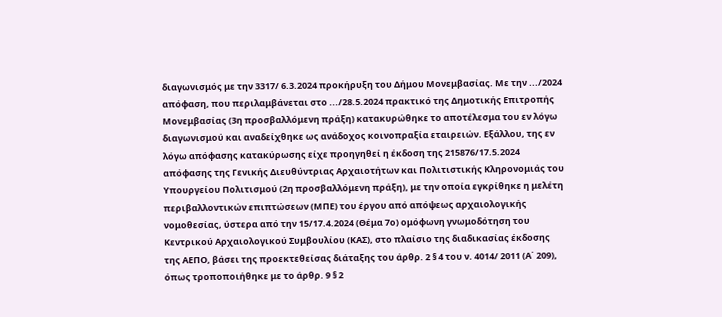διαγωνισμός με την 3317/ 6.3.2024 προκήρυξη του Δήμου Μονεμβασίας. Με την .../2024 απόφαση, που περιλαμβάνεται στο .../28.5.2024 πρακτικό της Δημοτικής Επιτροπής Μονεμβασίας (3η προσβαλλόμενη πράξη) κατακυρώθηκε το αποτέλεσμα του εν λόγω διαγωνισμού και αναδείχθηκε ως ανάδοχος κοινοπραξία εταιρειών. Εξάλλου, της εν λόγω απόφασης κατακύρωσης είχε προηγηθεί η έκδοση της 215876/17.5.2024 απόφασης της Γενικής Διευθύντριας Αρχαιοτήτων και Πολιτιστικής Κληρονομιάς του Υπουργείου Πολιτισμού (2η προσβαλλόμενη πράξη), με την οποία εγκρίθηκε η μελέτη περιβαλλοντικών επιπτώσεων (ΜΠΕ) του έργου από απόψεως αρχαιολογικής νομοθεσίας, ύστερα από την 15/17.4.2024 (Θέμα 7ο) ομόφωνη γνωμοδότηση του Κεντρικού Αρχαιολογικού Συμβουλίου (ΚΑΣ), στο πλαίσιο της διαδικασίας έκδοσης της ΑΕΠΟ, βάσει της προεκτεθείσας διάταξης του άρθρ. 2 § 4 του ν. 4014/ 2011 (Α΄ 209), όπως τροποποιήθηκε με το άρθρ. 9 § 2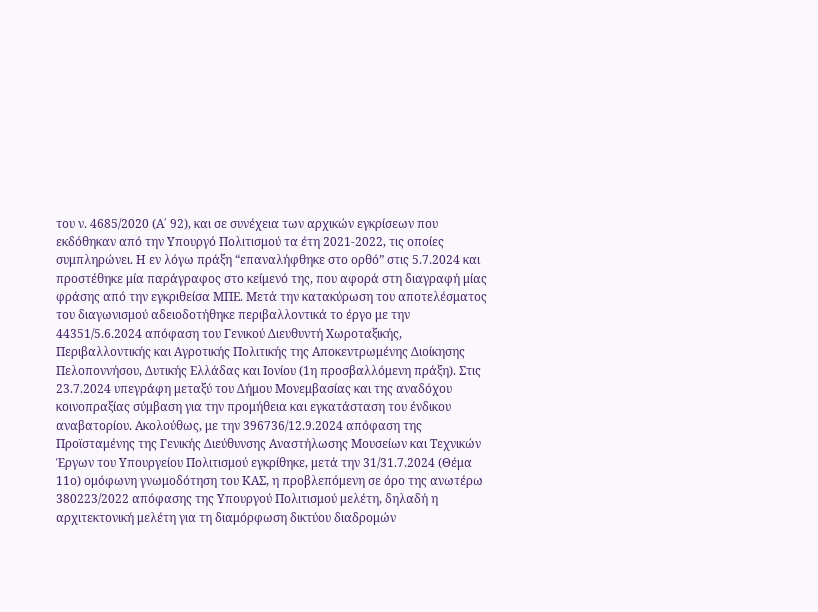του ν. 4685/2020 (Α΄ 92), και σε συνέχεια των αρχικών εγκρίσεων που εκδόθηκαν από την Υπουργό Πολιτισμού τα έτη 2021-2022, τις οποίες συμπληρώνει. Η εν λόγω πράξη “επαναλήφθηκε στο ορθό” στις 5.7.2024 και προστέθηκε μία παράγραφος στο κείμενό της, που αφορά στη διαγραφή μίας φράσης από την εγκριθείσα ΜΠΕ. Μετά την κατακύρωση του αποτελέσματος του διαγωνισμού αδειοδοτήθηκε περιβαλλοντικά το έργο με την 44351/5.6.2024 απόφαση του Γενικού Διευθυντή Χωροταξικής, Περιβαλλοντικής και Αγροτικής Πολιτικής της Αποκεντρωμένης Διοίκησης Πελοποννήσου, Δυτικής Ελλάδας και Ιονίου (1η προσβαλλόμενη πράξη). Στις 23.7.2024 υπεγράφη μεταξύ του Δήμου Μονεμβασίας και της αναδόχου κοινοπραξίας σύμβαση για την προμήθεια και εγκατάσταση του ένδικου αναβατορίου. Ακολούθως, με την 396736/12.9.2024 απόφαση της Προϊσταμένης της Γενικής Διεύθυνσης Αναστήλωσης Μουσείων και Τεχνικών Έργων του Υπουργείου Πολιτισμού εγκρίθηκε, μετά την 31/31.7.2024 (Θέμα 11ο) ομόφωνη γνωμοδότηση του ΚΑΣ, η προβλεπόμενη σε όρο της ανωτέρω 380223/2022 απόφασης της Υπουργού Πολιτισμού μελέτη, δηλαδή η αρχιτεκτονική μελέτη για τη διαμόρφωση δικτύου διαδρομών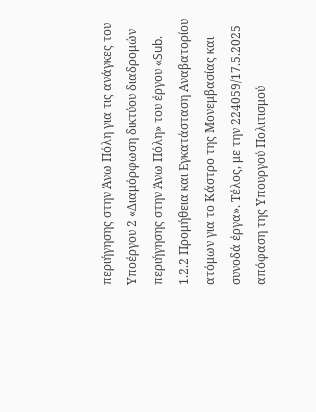περιήγησης στην Άνω Πόλη για τις ανάγκες του Υποέργου 2 «Διαμόρφωση δικτύου διαδρομών περιήγησης στην Άνω Πόλη» του έργου «Sub. 1.2.2 Προμήθεια και Εγκατάσταση Αναβατορίου ατόμων για το Κάστρο της Μονεμβασίας και συνοδά έργα». Τέλος, με την 224059/17.5.2025 απόφαση της Υπουργού Πολιτισμού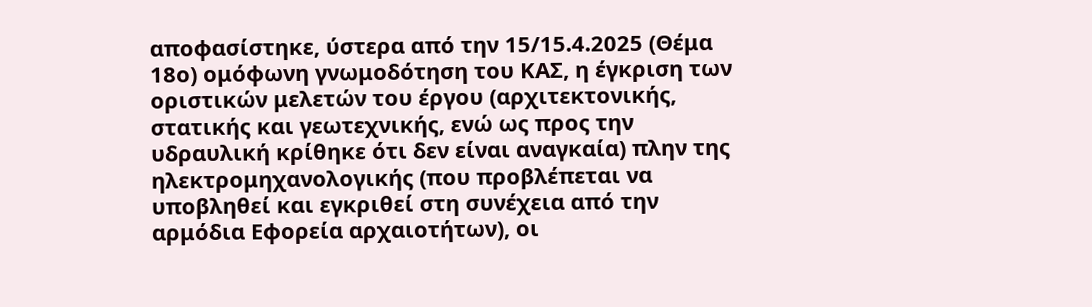αποφασίστηκε, ύστερα από την 15/15.4.2025 (Θέμα 18ο) ομόφωνη γνωμοδότηση του ΚΑΣ, η έγκριση των οριστικών μελετών του έργου (αρχιτεκτονικής, στατικής και γεωτεχνικής, ενώ ως προς την υδραυλική κρίθηκε ότι δεν είναι αναγκαία) πλην της ηλεκτρομηχανολογικής (που προβλέπεται να υποβληθεί και εγκριθεί στη συνέχεια από την αρμόδια Εφορεία αρχαιοτήτων), οι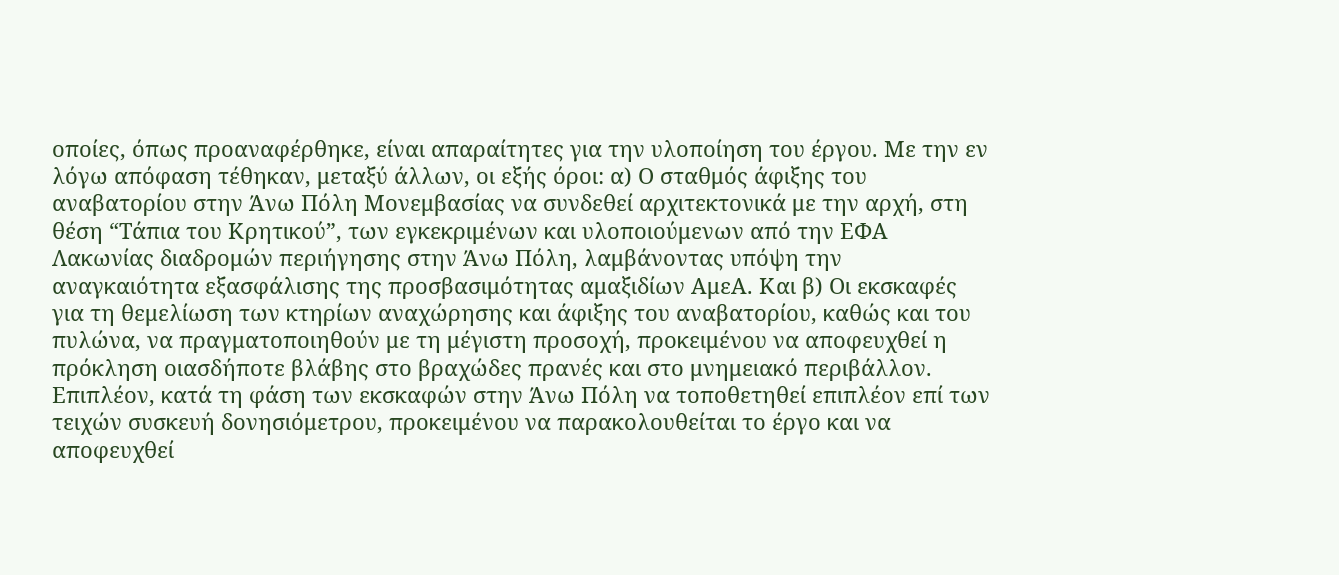οποίες, όπως προαναφέρθηκε, είναι απαραίτητες για την υλοποίηση του έργου. Με την εν λόγω απόφαση τέθηκαν, μεταξύ άλλων, οι εξής όροι: α) Ο σταθμός άφιξης του αναβατορίου στην Άνω Πόλη Μονεμβασίας να συνδεθεί αρχιτεκτονικά με την αρχή, στη θέση “Τάπια του Κρητικού”, των εγκεκριμένων και υλοποιούμενων από την ΕΦΑ Λακωνίας διαδρομών περιήγησης στην Άνω Πόλη, λαμβάνοντας υπόψη την αναγκαιότητα εξασφάλισης της προσβασιμότητας αμαξιδίων ΑμεΑ. Και β) Οι εκσκαφές για τη θεμελίωση των κτηρίων αναχώρησης και άφιξης του αναβατορίου, καθώς και του πυλώνα, να πραγματοποιηθούν με τη μέγιστη προσοχή, προκειμένου να αποφευχθεί η πρόκληση οιασδήποτε βλάβης στο βραχώδες πρανές και στο μνημειακό περιβάλλον. Επιπλέον, κατά τη φάση των εκσκαφών στην Άνω Πόλη να τοποθετηθεί επιπλέον επί των τειχών συσκευή δονησιόμετρου, προκειμένου να παρακολουθείται το έργο και να αποφευχθεί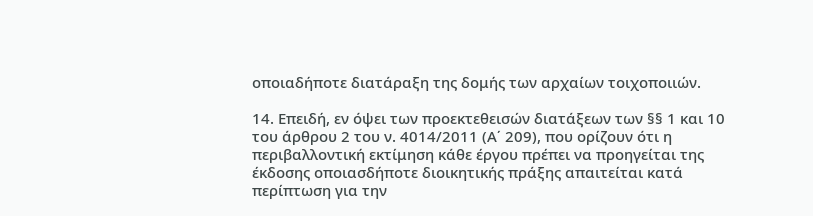οποιαδήποτε διατάραξη της δομής των αρχαίων τοιχοποιιών.

14. Επειδή, εν όψει των προεκτεθεισών διατάξεων των §§ 1 και 10 του άρθρου 2 του ν. 4014/2011 (Α΄ 209), που ορίζουν ότι η περιβαλλοντική εκτίμηση κάθε έργου πρέπει να προηγείται της έκδοσης οποιασδήποτε διοικητικής πράξης απαιτείται κατά περίπτωση για την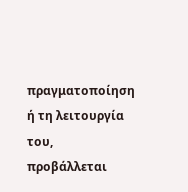πραγματοποίηση ή τη λειτουργία του, προβάλλεται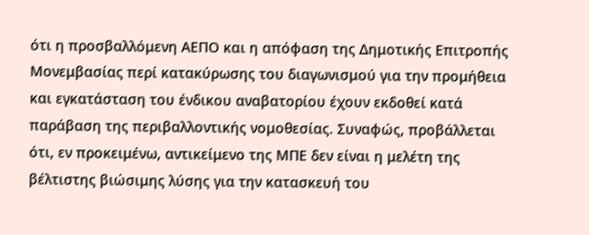ότι η προσβαλλόμενη ΑΕΠΟ και η απόφαση της Δημοτικής Επιτροπής Μονεμβασίας περί κατακύρωσης του διαγωνισμού για την προμήθεια και εγκατάσταση του ένδικου αναβατορίου έχουν εκδοθεί κατά παράβαση της περιβαλλοντικής νομοθεσίας. Συναφώς, προβάλλεται ότι, εν προκειμένω, αντικείμενο της ΜΠΕ δεν είναι η μελέτη της βέλτιστης βιώσιμης λύσης για την κατασκευή του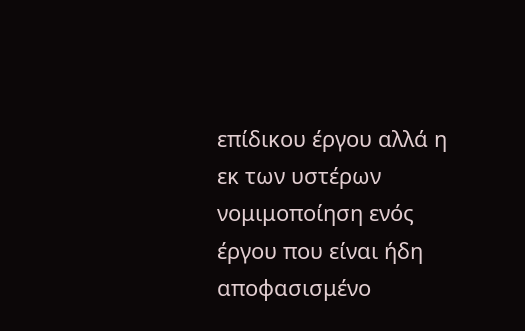επίδικου έργου αλλά η εκ των υστέρων νομιμοποίηση ενός έργου που είναι ήδη αποφασισμένο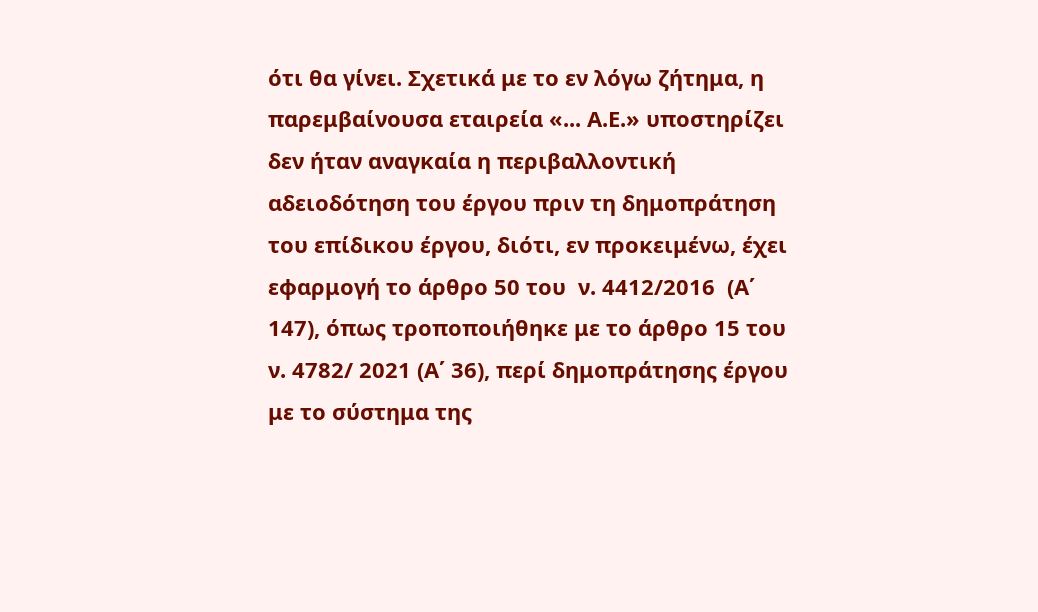ότι θα γίνει. Σχετικά με το εν λόγω ζήτημα, η παρεμβαίνουσα εταιρεία «... Α.Ε.» υποστηρίζει δεν ήταν αναγκαία η περιβαλλοντική αδειοδότηση του έργου πριν τη δημοπράτηση του επίδικου έργου, διότι, εν προκειμένω, έχει εφαρμογή το άρθρο 50 του  ν. 4412/2016  (Α΄ 147), όπως τροποποιήθηκε με το άρθρο 15 του ν. 4782/ 2021 (Α΄ 36), περί δημοπράτησης έργου με το σύστημα της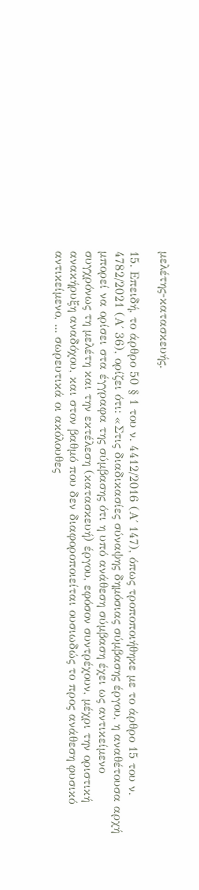μελέτης-κατασκευής.

15. Επειδή, το άρθρο 50 § 1 του ν. 4412/2016 (Α΄ 147), όπως τροποποιήθηκε με το άρθρο 15 του ν. 4782/2021 (Α΄ 36), ορίζει ότι: «Στις διαδικασίες σύναψης δημόσιας σύμβασης έργου, η αναθέτουσα αρχή μπορεί να ορίσει στα έγγραφα της σύμβασης ότι η υπό ανάθεση σύμβαση έχει ως αντικείμενο συγχρόνως τη μελέτη και την εκτέλεση (κατασκευή) έργου, εφόσον συντρέχουν, μέχρι την οριστική ανακήρυξη αναδόχου, και στον βαθμό που δεν διαφοροποιείται ουσιωδώς το προς ανάθεση φυσικό αντικείμενο, ... σωρευτικά οι ακόλουθες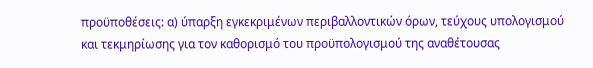προϋποθέσεις: α) ύπαρξη εγκεκριμένων περιβαλλοντικών όρων, τεύχους υπολογισμού και τεκμηρίωσης για τον καθορισμό του προϋπολογισμού της αναθέτουσας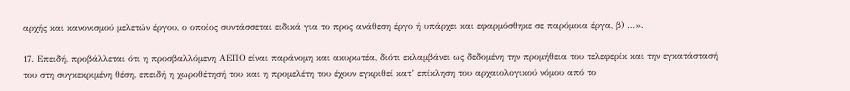αρχής και κανονισμού μελετών έργου, ο οποίος συντάσσεται ειδικά για το προς ανάθεση έργο ή υπάρχει και εφαρμόσθηκε σε παρόμοια έργα, β) …».

17. Επειδή, προβάλλεται ότι η προσβαλλόμενη ΑΕΠΟ είναι παράνομη και ακυρωτέα, διότι εκλαμβάνει ως δεδομένη την προμήθεια του τελεφερίκ και την εγκατάστασή του στη συγκεκριμένη θέση, επειδή η χωροθέτησή του και η προμελέτη του έχουν εγκριθεί κατ’ επίκληση του αρχαιολογικού νόμου από το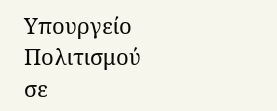Υπουργείο Πολιτισμού σε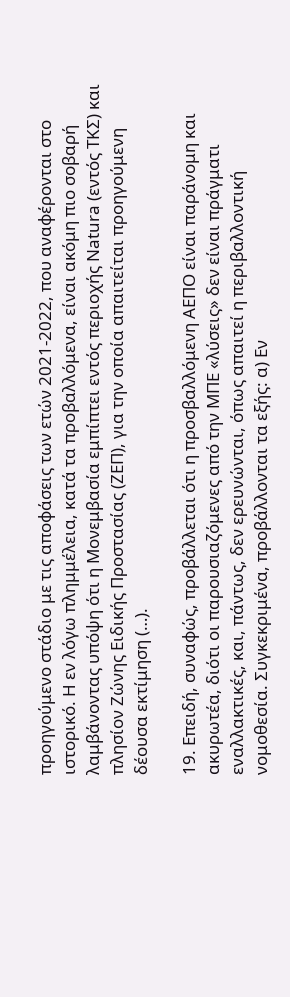προηγούμενο στάδιο με τις αποφάσεις των ετών 2021-2022, που αναφέρονται στο ιστορικό. Η εν λόγω πλημμέλεια, κατά τα προβαλλόμενα, είναι ακόμη πιο σοβαρή λαμβάνοντας υπόψη ότι η Μονεμβασία εμπίπτει εντός περιοχής Natura (εντός ΤΚΣ) και πλησίον Ζώνης Ειδικής Προστασίας (ΖΕΠ), για την οποία απαιτείται προηγούμενη δέουσα εκτίμηση (…).

19. Επειδή, συναφώς, προβάλλεται ότι η προσβαλλόμενη ΑΕΠΟ είναι παράνομη και ακυρωτέα, διότι οι παρουσιαζόμενες από την ΜΠΕ «λύσεις» δεν είναι πράγματι εναλλακτικές, και, πάντως, δεν ερευνώνται, όπως απαιτεί η περιβαλλοντική νομοθεσία. Συγκεκριμένα, προβάλλονται τα εξής: α) Εν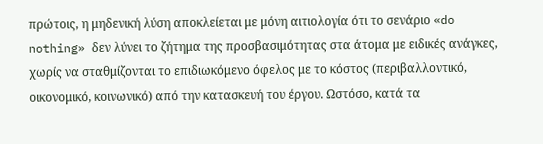πρώτοις, η μηδενική λύση αποκλείεται με μόνη αιτιολογία ότι το σενάριο «do nothing» δεν λύνει το ζήτημα της προσβασιμότητας στα άτομα με ειδικές ανάγκες, χωρίς να σταθμίζονται το επιδιωκόμενο όφελος με το κόστος (περιβαλλοντικό, οικονομικό, κοινωνικό) από την κατασκευή του έργου. Ωστόσο, κατά τα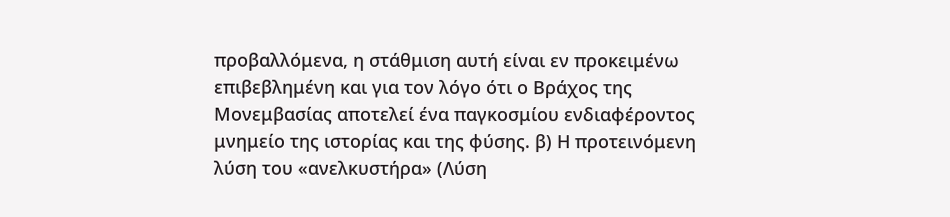προβαλλόμενα, η στάθμιση αυτή είναι εν προκειμένω επιβεβλημένη και για τον λόγο ότι ο Βράχος της Μονεμβασίας αποτελεί ένα παγκοσμίου ενδιαφέροντος μνημείο της ιστορίας και της φύσης. β) Η προτεινόμενη λύση του «ανελκυστήρα» (Λύση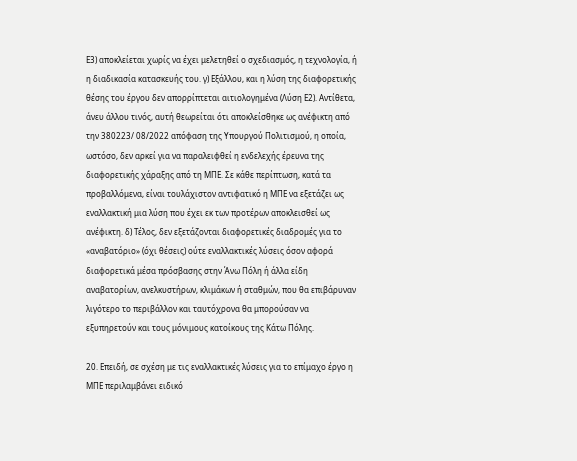Ε3) αποκλείεται χωρίς να έχει μελετηθεί ο σχεδιασμός, η τεχνολογία, ή η διαδικασία κατασκευής του. γ) Εξάλλου, και η λύση της διαφορετικής θέσης του έργου δεν απορρίπτεται αιτιολογημένα (Λύση Ε2). Αντίθετα, άνευ άλλου τινός, αυτή θεωρείται ότι αποκλείσθηκε ως ανέφικτη από την 380223/ 08/2022 απόφαση της Υπουργού Πολιτισμού, η οποία, ωστόσο, δεν αρκεί για να παραλειφθεί η ενδελεχής έρευνα της διαφορετικής χάραξης από τη ΜΠΕ. Σε κάθε περίπτωση, κατά τα προβαλλόμενα, είναι τουλάχιστον αντιφατικό η ΜΠΕ να εξετάζει ως εναλλακτική μια λύση που έχει εκ των προτέρων αποκλεισθεί ως ανέφικτη. δ) Τέλος, δεν εξετάζονται διαφορετικές διαδρομές για το «αναβατόριο» (όχι θέσεις) ούτε εναλλακτικές λύσεις όσον αφορά διαφορετικά μέσα πρόσβασης στην Άνω Πόλη ή άλλα είδη αναβατορίων, ανελκυστήρων, κλιμάκων ή σταθμών, που θα επιβάρυναν λιγότερο το περιβάλλον και ταυτόχρονα θα μπορούσαν να εξυπηρετούν και τους μόνιμους κατοίκους της Κάτω Πόλης.

20. Επειδή, σε σχέση με τις εναλλακτικές λύσεις για το επίμαχο έργο η ΜΠΕ περιλαμβάνει ειδικό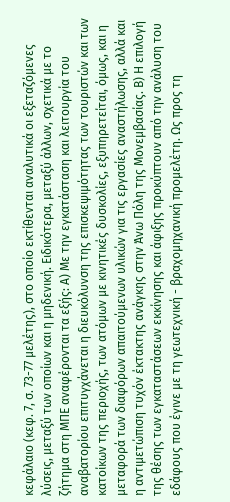κεφάλαιο (κεφ. 7, σ. 73-77 μελέτης), στο οποίο εκτίθενται αναλυτικά οι εξεταζόμενες λύσεις, μεταξύ των οποίων και η μηδενική. Ειδικότερα, μεταξύ άλλων, σχετικά με το ζήτημα στη ΜΠΕ αναφέρονται τα εξής: Α) Με την εγκατάσταση και λειτουργία του αναβατορίου επιτυγχάνεται η διευκόλυνση της επισκεψιμότητας των τουριστών και των κατοίκων της περιοχής, των ατόμων με κινητικές δυσκολίες, εξυπηρετείται, όμως, και η μεταφορά των διαφόρων απαιτούμενων υλικών για τις εργασίες αναστήλωσης, αλλά και η αντιμετώπιση τυχόν έκτακτης ανάγκης στην Άνω Πόλη της Μονεμβασίας. Β) Η επιλογή της θέσης των εγκαταστάσεων εκκίνησης και άφιξης προκύπτουν από την ανάλυση του εδάφους που έγινε με τη γεωτεχνική - βραχομηχανική προμελέτη. Ως προς τη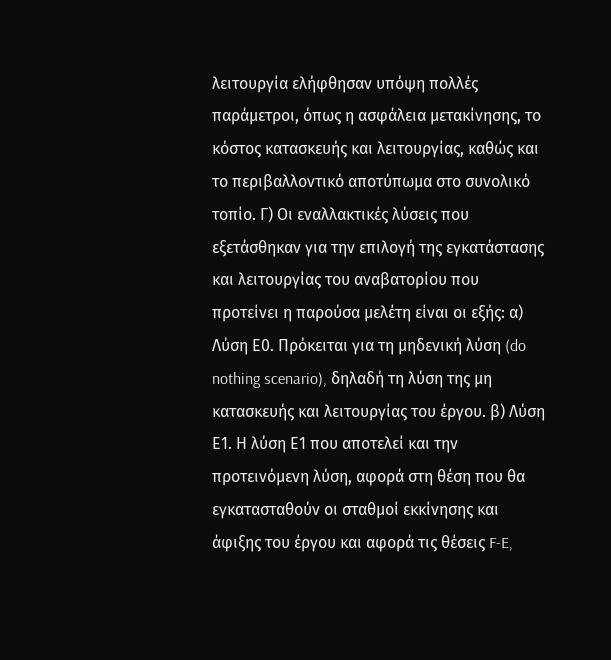λειτουργία ελήφθησαν υπόψη πολλές παράμετροι, όπως η ασφάλεια μετακίνησης, το κόστος κατασκευής και λειτουργίας, καθώς και το περιβαλλοντικό αποτύπωμα στο συνολικό τοπίο. Γ) Οι εναλλακτικές λύσεις που εξετάσθηκαν για την επιλογή της εγκατάστασης και λειτουργίας του αναβατορίου που προτείνει η παρούσα μελέτη είναι οι εξής: α) Λύση Ε0. Πρόκειται για τη μηδενική λύση (do nothing scenario), δηλαδή τη λύση της μη κατασκευής και λειτουργίας του έργου. β) Λύση Ε1. Η λύση Ε1 που αποτελεί και την προτεινόμενη λύση, αφορά στη θέση που θα εγκατασταθούν οι σταθμοί εκκίνησης και άφιξης του έργου και αφορά τις θέσεις F-E,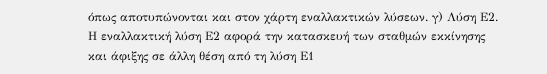όπως αποτυπώνονται και στον χάρτη εναλλακτικών λύσεων. γ) Λύση Ε2. Η εναλλακτική λύση Ε2 αφορά την κατασκευή των σταθμών εκκίνησης και άφιξης σε άλλη θέση από τη λύση Ε1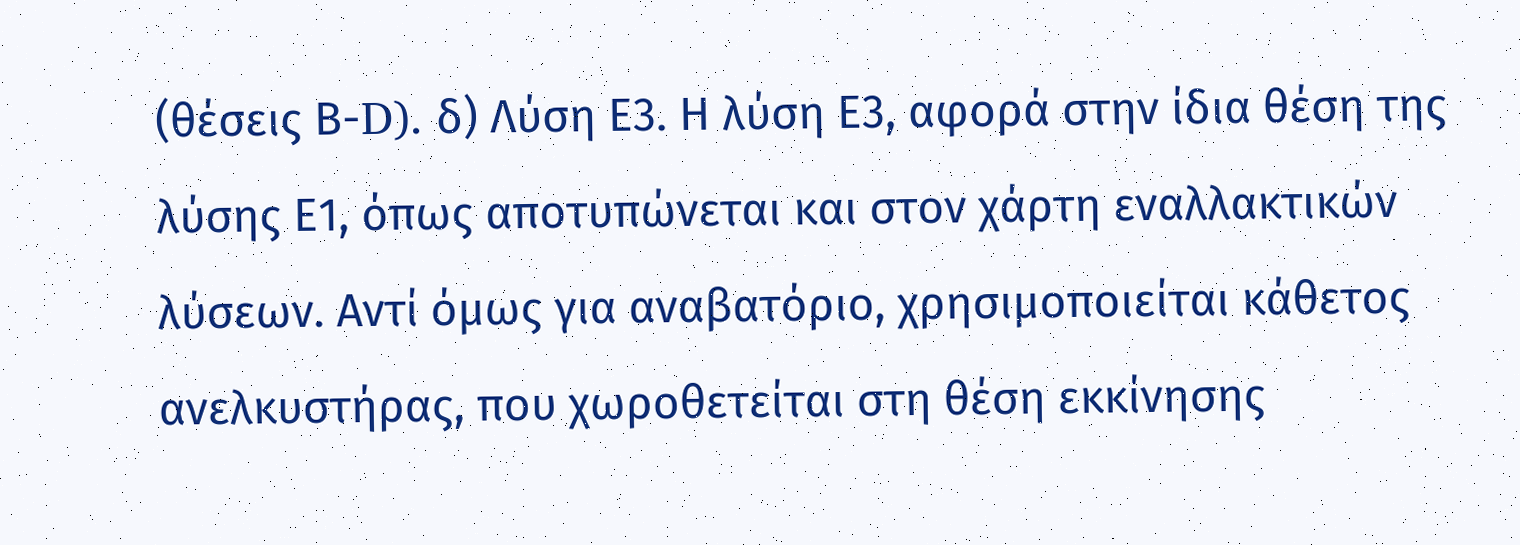(θέσεις Β-D). δ) Λύση Ε3. Η λύση Ε3, αφορά στην ίδια θέση της λύσης Ε1, όπως αποτυπώνεται και στον χάρτη εναλλακτικών λύσεων. Αντί όμως για αναβατόριο, χρησιμοποιείται κάθετος ανελκυστήρας, που χωροθετείται στη θέση εκκίνησης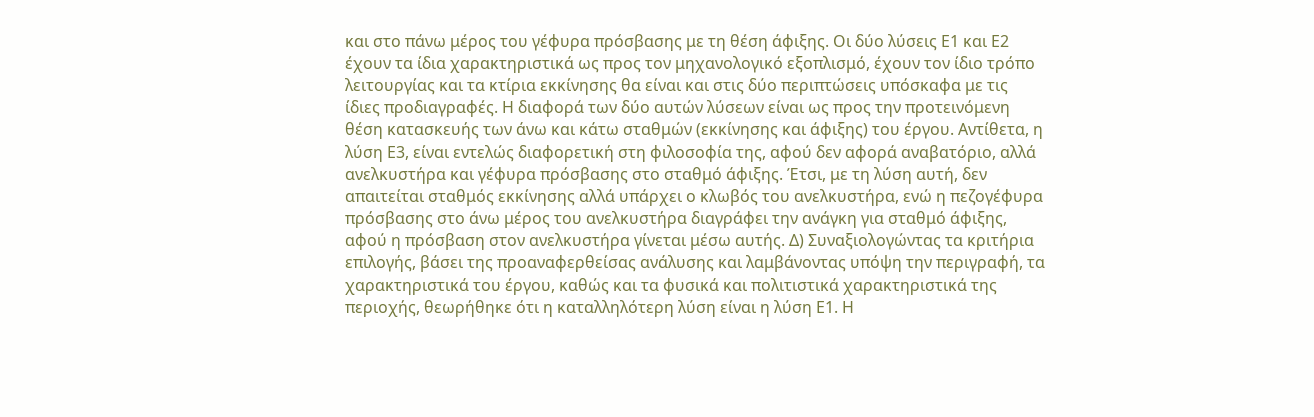και στο πάνω μέρος του γέφυρα πρόσβασης με τη θέση άφιξης. Οι δύο λύσεις Ε1 και Ε2 έχουν τα ίδια χαρακτηριστικά ως προς τον μηχανολογικό εξοπλισμό, έχουν τον ίδιο τρόπο λειτουργίας και τα κτίρια εκκίνησης θα είναι και στις δύο περιπτώσεις υπόσκαφα με τις ίδιες προδιαγραφές. Η διαφορά των δύο αυτών λύσεων είναι ως προς την προτεινόμενη θέση κατασκευής των άνω και κάτω σταθμών (εκκίνησης και άφιξης) του έργου. Αντίθετα, η λύση Ε3, είναι εντελώς διαφορετική στη φιλοσοφία της, αφού δεν αφορά αναβατόριο, αλλά ανελκυστήρα και γέφυρα πρόσβασης στο σταθμό άφιξης. Έτσι, με τη λύση αυτή, δεν απαιτείται σταθμός εκκίνησης αλλά υπάρχει ο κλωβός του ανελκυστήρα, ενώ η πεζογέφυρα πρόσβασης στο άνω μέρος του ανελκυστήρα διαγράφει την ανάγκη για σταθμό άφιξης, αφού η πρόσβαση στον ανελκυστήρα γίνεται μέσω αυτής. Δ) Συναξιολογώντας τα κριτήρια επιλογής, βάσει της προαναφερθείσας ανάλυσης και λαμβάνοντας υπόψη την περιγραφή, τα χαρακτηριστικά του έργου, καθώς και τα φυσικά και πολιτιστικά χαρακτηριστικά της περιοχής, θεωρήθηκε ότι η καταλληλότερη λύση είναι η λύση Ε1. Η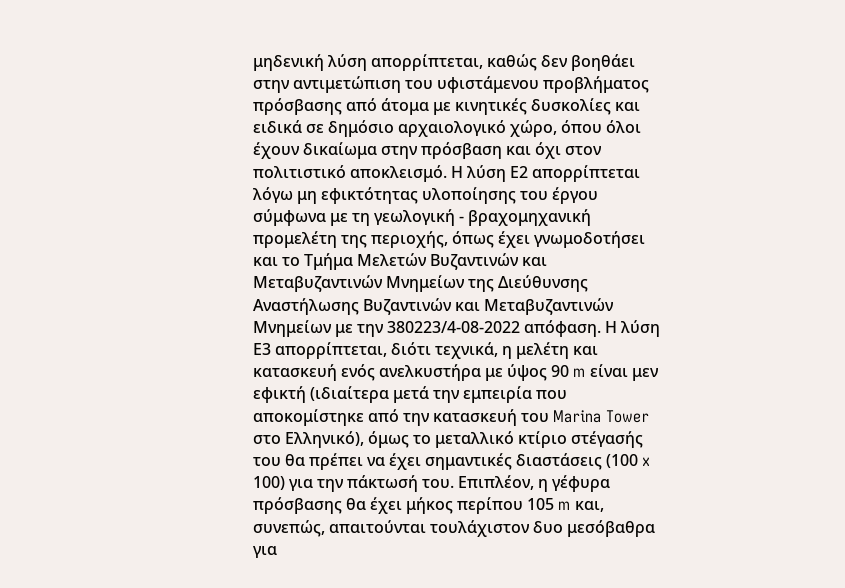μηδενική λύση απορρίπτεται, καθώς δεν βοηθάει στην αντιμετώπιση του υφιστάμενου προβλήματος πρόσβασης από άτομα με κινητικές δυσκολίες και ειδικά σε δημόσιο αρχαιολογικό χώρο, όπου όλοι έχουν δικαίωμα στην πρόσβαση και όχι στον πολιτιστικό αποκλεισμό. Η λύση Ε2 απορρίπτεται λόγω μη εφικτότητας υλοποίησης του έργου σύμφωνα με τη γεωλογική - βραχομηχανική προμελέτη της περιοχής, όπως έχει γνωμοδοτήσει και το Τμήμα Μελετών Βυζαντινών και Μεταβυζαντινών Μνημείων της Διεύθυνσης Αναστήλωσης Βυζαντινών και Μεταβυζαντινών Μνημείων με την 380223/4-08-2022 απόφαση. Η λύση Ε3 απορρίπτεται, διότι τεχνικά, η μελέτη και κατασκευή ενός ανελκυστήρα με ύψος 90 m είναι μεν εφικτή (ιδιαίτερα μετά την εμπειρία που αποκομίστηκε από την κατασκευή του Marina Tower στο Ελληνικό), όμως το μεταλλικό κτίριο στέγασής του θα πρέπει να έχει σημαντικές διαστάσεις (100 x 100) για την πάκτωσή του. Επιπλέον, η γέφυρα πρόσβασης θα έχει μήκος περίπου 105 m και, συνεπώς, απαιτούνται τουλάχιστον δυο μεσόβαθρα για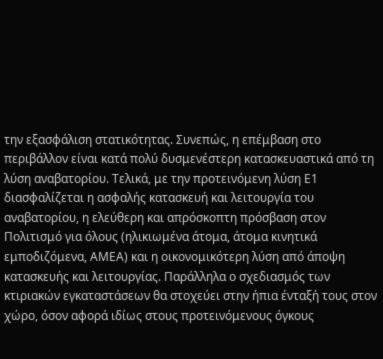την εξασφάλιση στατικότητας. Συνεπώς, η επέμβαση στο περιβάλλον είναι κατά πολύ δυσμενέστερη κατασκευαστικά από τη λύση αναβατορίου. Τελικά, με την προτεινόμενη λύση Ε1 διασφαλίζεται η ασφαλής κατασκευή και λειτουργία του αναβατορίου, η ελεύθερη και απρόσκοπτη πρόσβαση στον Πολιτισμό για όλους (ηλικιωμένα άτομα, άτομα κινητικά εμποδιζόμενα, ΑΜΕΑ) και η οικονομικότερη λύση από άποψη κατασκευής και λειτουργίας. Παράλληλα ο σχεδιασμός των κτιριακών εγκαταστάσεων θα στοχεύει στην ήπια ένταξή τους στον χώρο, όσον αφορά ιδίως στους προτεινόμενους όγκους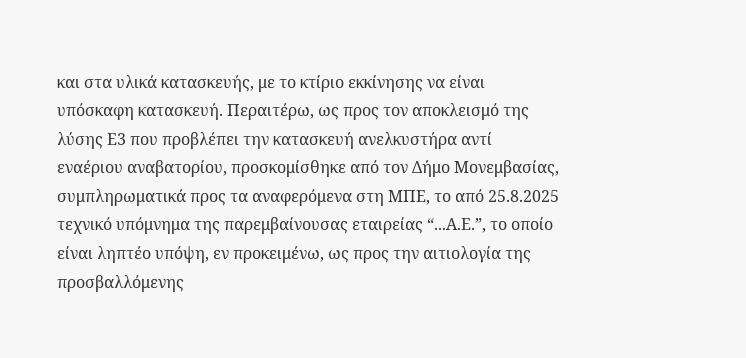και στα υλικά κατασκευής, με το κτίριο εκκίνησης να είναι υπόσκαφη κατασκευή. Περαιτέρω, ως προς τον αποκλεισμό της λύσης Ε3 που προβλέπει την κατασκευή ανελκυστήρα αντί εναέριου αναβατορίου, προσκομίσθηκε από τον Δήμο Μονεμβασίας, συμπληρωματικά προς τα αναφερόμενα στη ΜΠΕ, το από 25.8.2025 τεχνικό υπόμνημα της παρεμβαίνουσας εταιρείας “...Α.Ε.”, το οποίο είναι ληπτέο υπόψη, εν προκειμένω, ως προς την αιτιολογία της προσβαλλόμενης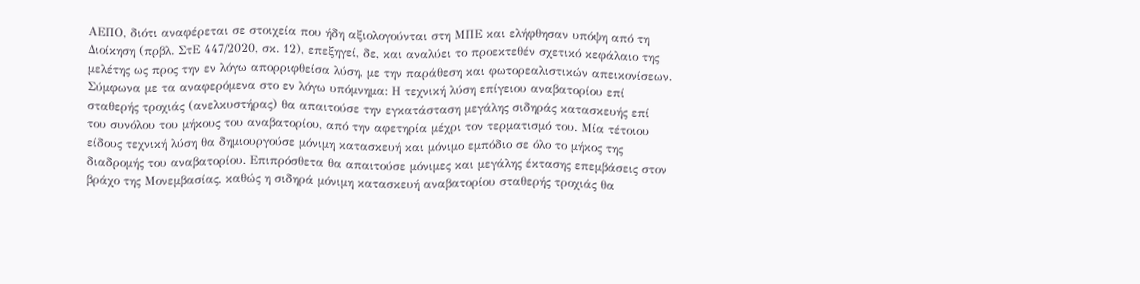ΑΕΠΟ, διότι αναφέρεται σε στοιχεία που ήδη αξιολογούνται στη ΜΠΕ και ελήφθησαν υπόψη από τη Διοίκηση (πρβλ. ΣτΕ 447/2020, σκ. 12), επεξηγεί, δε, και αναλύει το προεκτεθέν σχετικό κεφάλαιο της μελέτης ως προς την εν λόγω απορριφθείσα λύση, με την παράθεση και φωτορεαλιστικών απεικονίσεων. Σύμφωνα με τα αναφερόμενα στο εν λόγω υπόμνημα: Η τεχνική λύση επίγειου αναβατορίου επί σταθερής τροχιάς (ανελκυστήρας) θα απαιτούσε την εγκατάσταση μεγάλης σιδηράς κατασκευής επί του συνόλου του μήκους του αναβατορίου, από την αφετηρία μέχρι τον τερματισμό του. Μία τέτοιου είδους τεχνική λύση θα δημιουργούσε μόνιμη κατασκευή και μόνιμο εμπόδιο σε όλο το μήκος της διαδρομής του αναβατορίου. Επιπρόσθετα θα απαιτούσε μόνιμες και μεγάλης έκτασης επεμβάσεις στον βράχο της Μονεμβασίας, καθώς η σιδηρά μόνιμη κατασκευή αναβατορίου σταθερής τροχιάς θα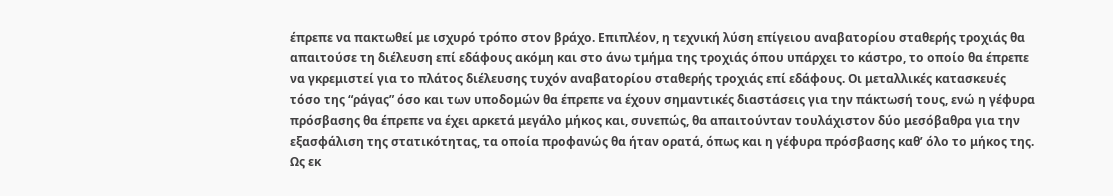έπρεπε να πακτωθεί με ισχυρό τρόπο στον βράχο. Επιπλέον, η τεχνική λύση επίγειου αναβατορίου σταθερής τροχιάς θα απαιτούσε τη διέλευση επί εδάφους ακόμη και στο άνω τμήμα της τροχιάς όπου υπάρχει το κάστρο, το οποίο θα έπρεπε να γκρεμιστεί για το πλάτος διέλευσης τυχόν αναβατορίου σταθερής τροχιάς επί εδάφους. Οι μεταλλικές κατασκευές τόσο της “ράγας” όσο και των υποδομών θα έπρεπε να έχουν σημαντικές διαστάσεις για την πάκτωσή τους, ενώ η γέφυρα πρόσβασης θα έπρεπε να έχει αρκετά μεγάλο μήκος και, συνεπώς, θα απαιτούνταν τουλάχιστον δύο μεσόβαθρα για την εξασφάλιση της στατικότητας, τα οποία προφανώς θα ήταν ορατά, όπως και η γέφυρα πρόσβασης καθ’ όλο το μήκος της. Ως εκ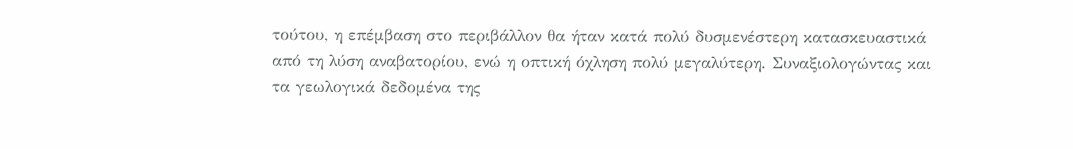τούτου, η επέμβαση στο περιβάλλον θα ήταν κατά πολύ δυσμενέστερη κατασκευαστικά από τη λύση αναβατορίου, ενώ η οπτική όχληση πολύ μεγαλύτερη. Συναξιολογώντας και τα γεωλογικά δεδομένα της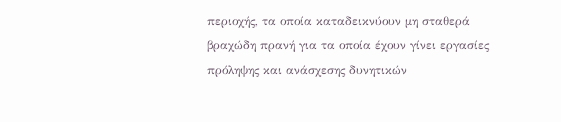περιοχής, τα οποία καταδεικνύουν μη σταθερά βραχώδη πρανή για τα οποία έχουν γίνει εργασίες πρόληψης και ανάσχεσης δυνητικών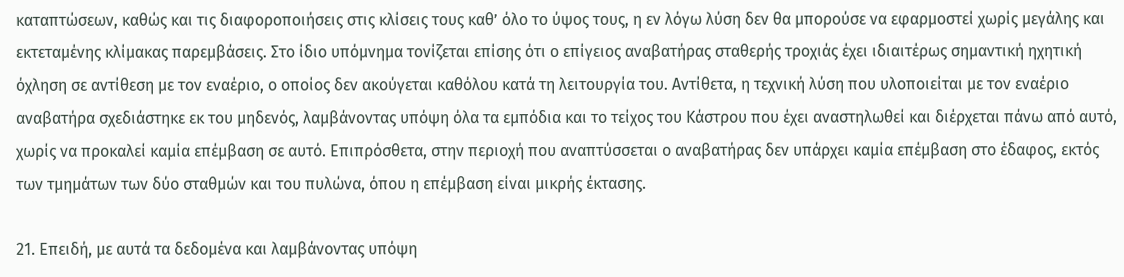καταπτώσεων, καθώς και τις διαφοροποιήσεις στις κλίσεις τους καθ’ όλο το ύψος τους, η εν λόγω λύση δεν θα μπορούσε να εφαρμοστεί χωρίς μεγάλης και εκτεταμένης κλίμακας παρεμβάσεις. Στο ίδιο υπόμνημα τονίζεται επίσης ότι ο επίγειος αναβατήρας σταθερής τροχιάς έχει ιδιαιτέρως σημαντική ηχητική όχληση σε αντίθεση με τον εναέριο, ο οποίος δεν ακούγεται καθόλου κατά τη λειτουργία του. Αντίθετα, η τεχνική λύση που υλοποιείται με τον εναέριο αναβατήρα σχεδιάστηκε εκ του μηδενός, λαμβάνοντας υπόψη όλα τα εμπόδια και το τείχος του Κάστρου που έχει αναστηλωθεί και διέρχεται πάνω από αυτό, χωρίς να προκαλεί καμία επέμβαση σε αυτό. Επιπρόσθετα, στην περιοχή που αναπτύσσεται ο αναβατήρας δεν υπάρχει καμία επέμβαση στο έδαφος, εκτός των τμημάτων των δύο σταθμών και του πυλώνα, όπου η επέμβαση είναι μικρής έκτασης.

21. Επειδή, με αυτά τα δεδομένα και λαμβάνοντας υπόψη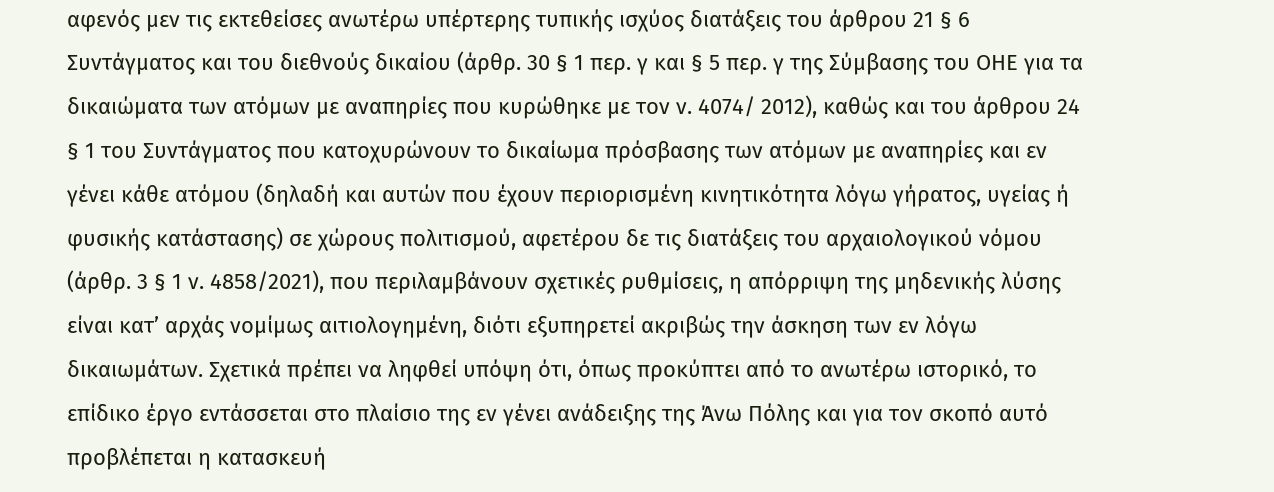αφενός μεν τις εκτεθείσες ανωτέρω υπέρτερης τυπικής ισχύος διατάξεις του άρθρου 21 § 6 Συντάγματος και του διεθνούς δικαίου (άρθρ. 30 § 1 περ. γ και § 5 περ. γ της Σύμβασης του ΟΗΕ για τα δικαιώματα των ατόμων με αναπηρίες που κυρώθηκε με τον ν. 4074/ 2012), καθώς και του άρθρου 24 § 1 του Συντάγματος που κατοχυρώνουν το δικαίωμα πρόσβασης των ατόμων με αναπηρίες και εν γένει κάθε ατόμου (δηλαδή και αυτών που έχουν περιορισμένη κινητικότητα λόγω γήρατος, υγείας ή φυσικής κατάστασης) σε χώρους πολιτισμού, αφετέρου δε τις διατάξεις του αρχαιολογικού νόμου (άρθρ. 3 § 1 ν. 4858/2021), που περιλαμβάνουν σχετικές ρυθμίσεις, η απόρριψη της μηδενικής λύσης είναι κατ’ αρχάς νομίμως αιτιολογημένη, διότι εξυπηρετεί ακριβώς την άσκηση των εν λόγω δικαιωμάτων. Σχετικά πρέπει να ληφθεί υπόψη ότι, όπως προκύπτει από το ανωτέρω ιστορικό, το επίδικο έργο εντάσσεται στο πλαίσιο της εν γένει ανάδειξης της Άνω Πόλης και για τον σκοπό αυτό προβλέπεται η κατασκευή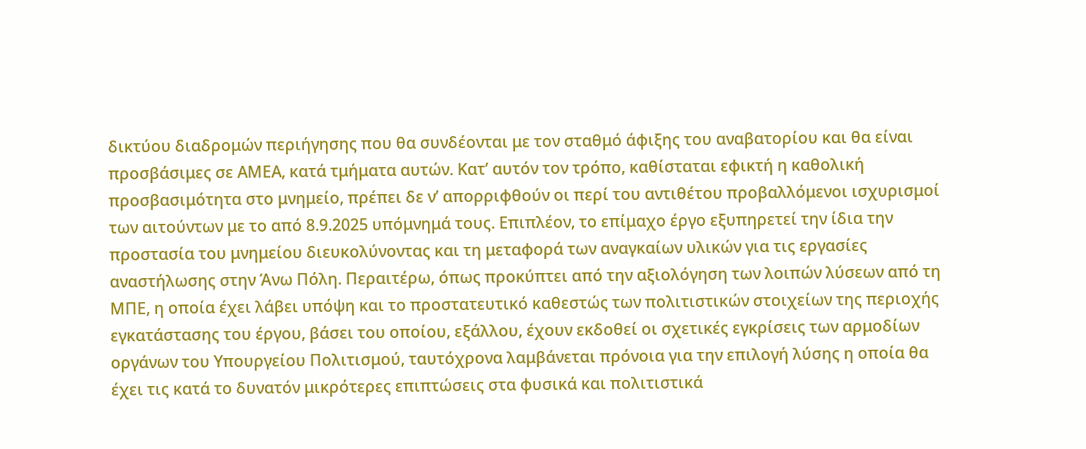δικτύου διαδρομών περιήγησης που θα συνδέονται με τον σταθμό άφιξης του αναβατορίου και θα είναι προσβάσιμες σε ΑΜΕΑ, κατά τμήματα αυτών. Κατ’ αυτόν τον τρόπο, καθίσταται εφικτή η καθολική προσβασιμότητα στο μνημείο, πρέπει δε ν’ απορριφθούν οι περί του αντιθέτου προβαλλόμενοι ισχυρισμοί των αιτούντων με το από 8.9.2025 υπόμνημά τους. Επιπλέον, το επίμαχο έργο εξυπηρετεί την ίδια την προστασία του μνημείου διευκολύνοντας και τη μεταφορά των αναγκαίων υλικών για τις εργασίες αναστήλωσης στην Άνω Πόλη. Περαιτέρω, όπως προκύπτει από την αξιολόγηση των λοιπών λύσεων από τη ΜΠΕ, η οποία έχει λάβει υπόψη και το προστατευτικό καθεστώς των πολιτιστικών στοιχείων της περιοχής εγκατάστασης του έργου, βάσει του οποίου, εξάλλου, έχουν εκδοθεί οι σχετικές εγκρίσεις των αρμοδίων οργάνων του Υπουργείου Πολιτισμού, ταυτόχρονα λαμβάνεται πρόνοια για την επιλογή λύσης η οποία θα έχει τις κατά το δυνατόν μικρότερες επιπτώσεις στα φυσικά και πολιτιστικά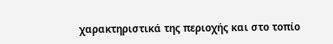χαρακτηριστικά της περιοχής και στο τοπίο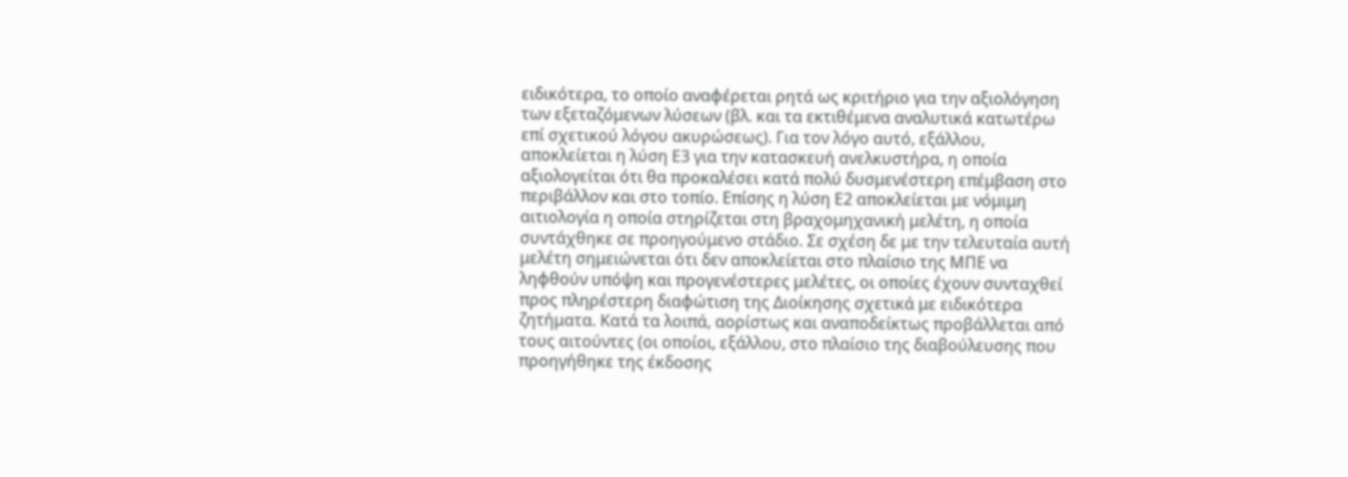ειδικότερα, το οποίο αναφέρεται ρητά ως κριτήριο για την αξιολόγηση των εξεταζόμενων λύσεων (βλ. και τα εκτιθέμενα αναλυτικά κατωτέρω επί σχετικού λόγου ακυρώσεως). Για τον λόγο αυτό, εξάλλου, αποκλείεται η λύση Ε3 για την κατασκευή ανελκυστήρα, η οποία αξιολογείται ότι θα προκαλέσει κατά πολύ δυσμενέστερη επέμβαση στο περιβάλλον και στο τοπίο. Επίσης η λύση Ε2 αποκλείεται με νόμιμη αιτιολογία η οποία στηρίζεται στη βραχομηχανική μελέτη, η οποία συντάχθηκε σε προηγούμενο στάδιο. Σε σχέση δε με την τελευταία αυτή μελέτη σημειώνεται ότι δεν αποκλείεται στο πλαίσιο της ΜΠΕ να ληφθούν υπόψη και προγενέστερες μελέτες, οι οποίες έχουν συνταχθεί προς πληρέστερη διαφώτιση της Διοίκησης σχετικά με ειδικότερα ζητήματα. Κατά τα λοιπά, αορίστως και αναποδείκτως προβάλλεται από τους αιτούντες (οι οποίοι, εξάλλου, στο πλαίσιο της διαβούλευσης που προηγήθηκε της έκδοσης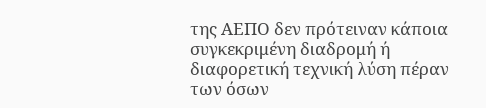της ΑΕΠΟ δεν πρότειναν κάποια συγκεκριμένη διαδρομή ή διαφορετική τεχνική λύση πέραν των όσων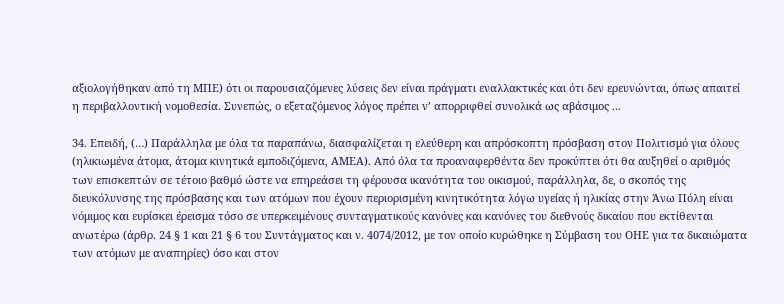αξιολογήθηκαν από τη ΜΠΕ) ότι οι παρουσιαζόμενες λύσεις δεν είναι πράγματι εναλλακτικές και ότι δεν ερευνώνται, όπως απαιτεί η περιβαλλοντική νομοθεσία. Συνεπώς, ο εξεταζόμενος λόγος πρέπει ν’ απορριφθεί συνολικά ως αβάσιμος ...

34. Επειδή, (…) Παράλληλα με όλα τα παραπάνω, διασφαλίζεται η ελεύθερη και απρόσκοπτη πρόσβαση στον Πολιτισμό για όλους (ηλικιωμένα άτομα, άτομα κινητικά εμποδιζόμενα, ΑΜΕΑ). Από όλα τα προαναφερθέντα δεν προκύπτει ότι θα αυξηθεί ο αριθμός των επισκεπτών σε τέτοιο βαθμό ώστε να επηρεάσει τη φέρουσα ικανότητα του οικισμού, παράλληλα, δε, ο σκοπός της διευκόλυνσης της πρόσβασης και των ατόμων που έχουν περιορισμένη κινητικότητα λόγω υγείας ή ηλικίας στην Άνω Πόλη είναι νόμιμος και ευρίσκει έρεισμα τόσο σε υπερκειμένους συνταγματικούς κανόνες και κανόνες του διεθνούς δικαίου που εκτίθενται ανωτέρω (άρθρ. 24 § 1 και 21 § 6 του Συντάγματος και ν. 4074/2012, με τον οποίο κυρώθηκε η Σύμβαση του ΟΗΕ για τα δικαιώματα των ατόμων με αναπηρίες) όσο και στον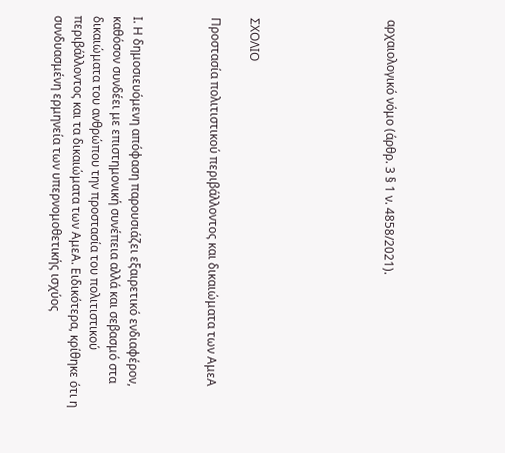αρχαιολογικό νόμο (άρθρ. 3 § 1 ν. 4858/2021).






ΣΧΟΛΙΟ

Προστασία πολιτιστικού περιβάλλοντος και δικαιώματα των ΑμεΑ



Ι. Η δημοσιευόμενη απόφαση παρουσιάζει εξαιρετικό ενδιαφέρον, καθόσον συνδέει με επιστημονική συνέπεια αλλά και σεβασμό στα δικαιώματα του ανθρώπου την προστασία του πολιτιστικού περιβάλλοντος και τα δικαιώματα των ΑμεΑ. Ειδικότερα, κρίθηκε ότι η συνδυασμένη ερμηνεία των υπερνομοθετικής ισχύος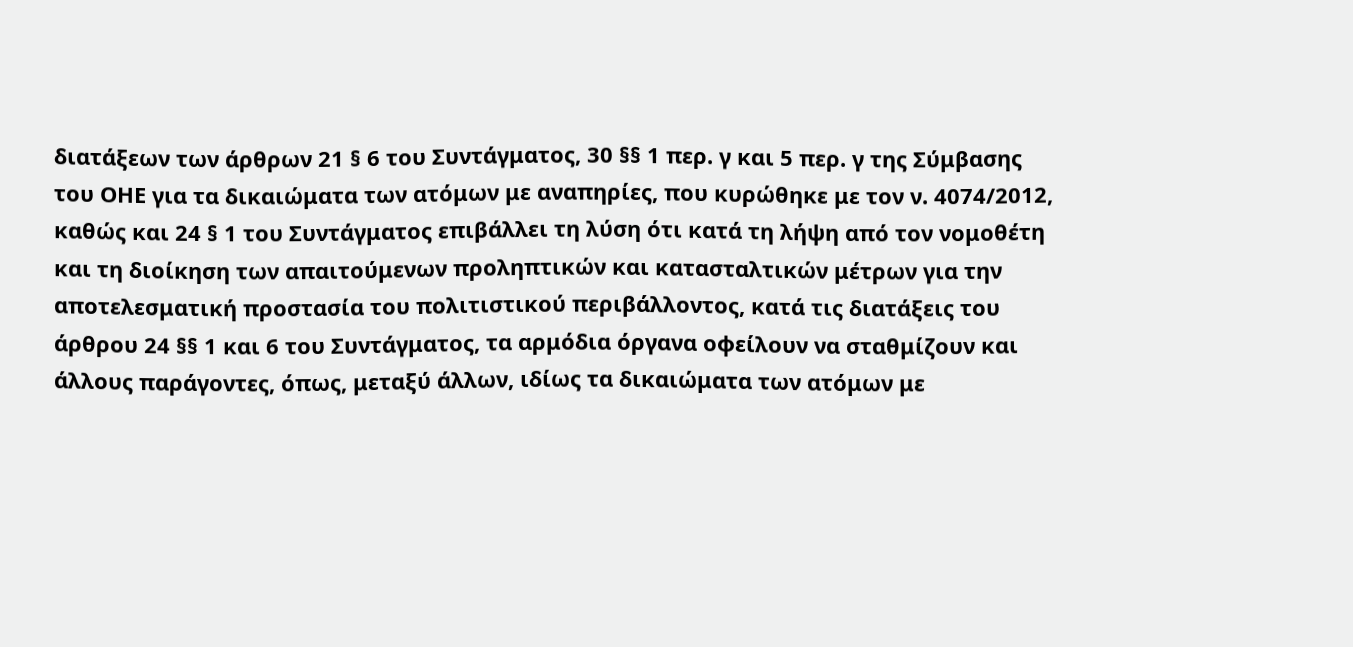διατάξεων των άρθρων 21 § 6 του Συντάγματος, 30 §§ 1 περ. γ και 5 περ. γ της Σύμβασης του ΟΗΕ για τα δικαιώματα των ατόμων με αναπηρίες, που κυρώθηκε με τον ν. 4074/2012, καθώς και 24 § 1 του Συντάγματος επιβάλλει τη λύση ότι κατά τη λήψη από τον νομοθέτη και τη διοίκηση των απαιτούμενων προληπτικών και κατασταλτικών μέτρων για την αποτελεσματική προστασία του πολιτιστικού περιβάλλοντος, κατά τις διατάξεις του άρθρου 24 §§ 1 και 6 του Συντάγματος, τα αρμόδια όργανα οφείλουν να σταθμίζουν και άλλους παράγοντες, όπως, μεταξύ άλλων, ιδίως τα δικαιώματα των ατόμων με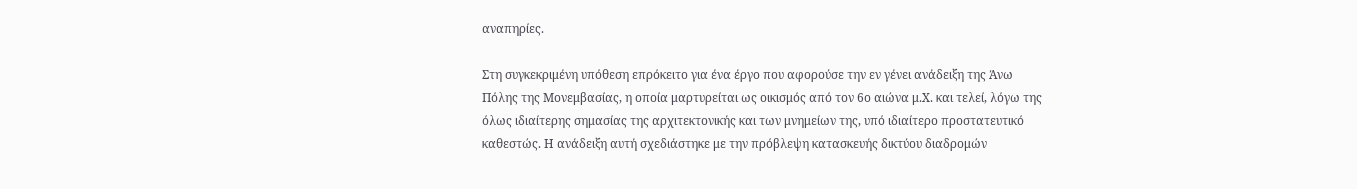αναπηρίες.

Στη συγκεκριμένη υπόθεση επρόκειτο για ένα έργο που αφορούσε την εν γένει ανάδειξη της Άνω Πόλης της Μονεμβασίας, η οποία μαρτυρείται ως οικισμός από τον 6ο αιώνα μ.Χ. και τελεί, λόγω της όλως ιδιαίτερης σημασίας της αρχιτεκτονικής και των μνημείων της, υπό ιδιαίτερο προστατευτικό καθεστώς. Η ανάδειξη αυτή σχεδιάστηκε με την πρόβλεψη κατασκευής δικτύου διαδρομών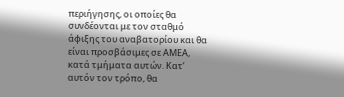περιήγησης, οι οποίες θα συνδέονται με τον σταθμό άφιξης του αναβατορίου και θα είναι προσβάσιμες σε ΑΜΕΑ, κατά τμήματα αυτών. Κατ’ αυτόν τον τρόπο, θα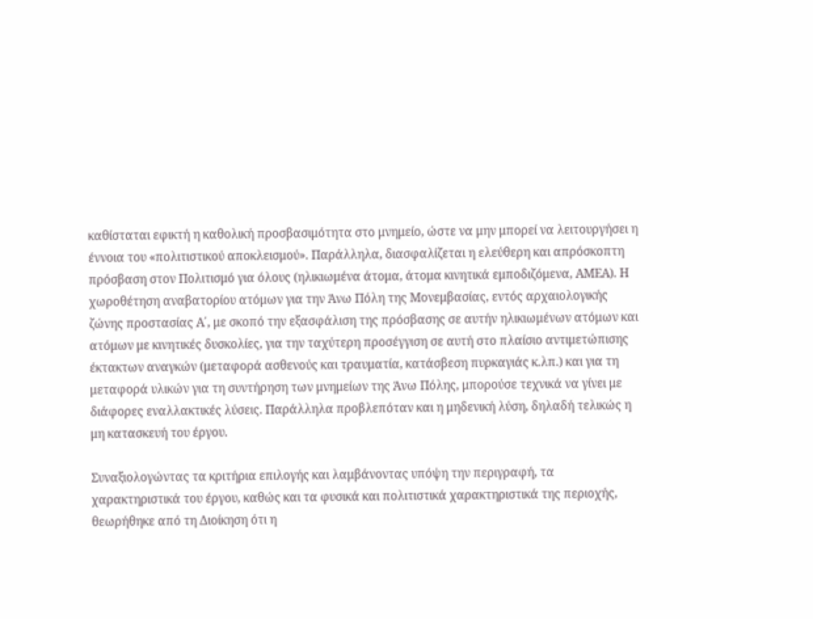καθίσταται εφικτή η καθολική προσβασιμότητα στο μνημείο, ώστε να μην μπορεί να λειτουργήσει η έννοια του «πολιτιστικού αποκλεισμού». Παράλληλα, διασφαλίζεται η ελεύθερη και απρόσκοπτη πρόσβαση στον Πολιτισμό για όλους (ηλικιωμένα άτομα, άτομα κινητικά εμποδιζόμενα, ΑΜΕΑ). Η χωροθέτηση αναβατορίου ατόμων για την Άνω Πόλη της Μονεμβασίας, εντός αρχαιολογικής ζώνης προστασίας Α΄, με σκοπό την εξασφάλιση της πρόσβασης σε αυτήν ηλικιωμένων ατόμων και ατόμων με κινητικές δυσκολίες, για την ταχύτερη προσέγγιση σε αυτή στο πλαίσιο αντιμετώπισης έκτακτων αναγκών (μεταφορά ασθενούς και τραυματία, κατάσβεση πυρκαγιάς κ.λπ.) και για τη μεταφορά υλικών για τη συντήρηση των μνημείων της Άνω Πόλης, μπορούσε τεχνικά να γίνει με διάφορες εναλλακτικές λύσεις. Παράλληλα προβλεπόταν και η μηδενική λύση, δηλαδή τελικώς η μη κατασκευή του έργου.

Συναξιολογώντας τα κριτήρια επιλογής και λαμβάνοντας υπόψη την περιγραφή, τα χαρακτηριστικά του έργου, καθώς και τα φυσικά και πολιτιστικά χαρακτηριστικά της περιοχής, θεωρήθηκε από τη Διοίκηση ότι η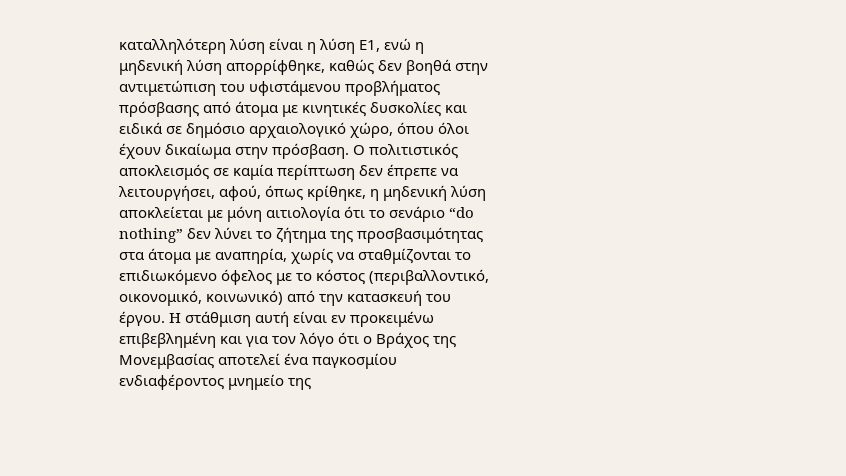καταλληλότερη λύση είναι η λύση Ε1, ενώ η μηδενική λύση απορρίφθηκε, καθώς δεν βοηθά στην αντιμετώπιση του υφιστάμενου προβλήματος πρόσβασης από άτομα με κινητικές δυσκολίες και ειδικά σε δημόσιο αρχαιολογικό χώρο, όπου όλοι έχουν δικαίωμα στην πρόσβαση. Ο πολιτιστικός αποκλεισμός σε καμία περίπτωση δεν έπρεπε να λειτουργήσει, αφού, όπως κρίθηκε, η μηδενική λύση αποκλείεται με μόνη αιτιολογία ότι το σενάριο “do nothing” δεν λύνει το ζήτημα της προσβασιμότητας στα άτομα με αναπηρία, χωρίς να σταθμίζονται το επιδιωκόμενο όφελος με το κόστος (περιβαλλοντικό, οικονομικό, κοινωνικό) από την κατασκευή του έργου. H στάθμιση αυτή είναι εν προκειμένω επιβεβλημένη και για τον λόγο ότι ο Βράχος της Μονεμβασίας αποτελεί ένα παγκοσμίου ενδιαφέροντος μνημείο της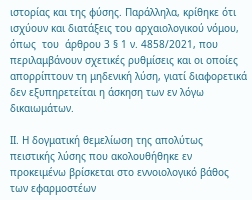ιστορίας και της φύσης. Παράλληλα, κρίθηκε ότι ισχύουν και διατάξεις του αρχαιολογικού νόμου,  όπως  του  άρθρου 3 § 1 ν. 4858/2021, που περιλαμβάνουν σχετικές ρυθμίσεις και οι οποίες απορρίπτουν τη μηδενική λύση, γιατί διαφορετικά δεν εξυπηρετείται η άσκηση των εν λόγω δικαιωμάτων.

ΙΙ. Η δογματική θεμελίωση της απολύτως πειστικής λύσης που ακολουθήθηκε εν προκειμένω βρίσκεται στο εννοιολογικό βάθος των εφαρμοστέων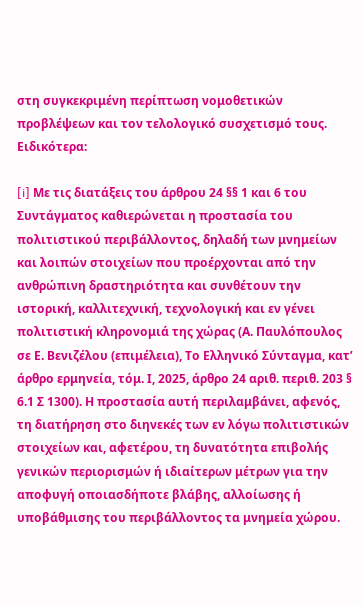στη συγκεκριμένη περίπτωση νομοθετικών προβλέψεων και τον τελολογικό συσχετισμό τους. Ειδικότερα:

[i] Με τις διατάξεις του άρθρου 24 §§ 1 και 6 του Συντάγματος καθιερώνεται η προστασία του πολιτιστικού περιβάλλοντος, δηλαδή των μνημείων και λοιπών στοιχείων που προέρχονται από την ανθρώπινη δραστηριότητα και συνθέτουν την ιστορική, καλλιτεχνική, τεχνολογική και εν γένει πολιτιστική κληρονομιά της χώρας (Α. Παυλόπουλος σε Ε. Βενιζέλου (επιμέλεια), Το Ελληνικό Σύνταγμα, κατ’ άρθρο ερμηνεία, τόμ. Ι, 2025, άρθρο 24 αριθ. περιθ. 203 § 6.1 Σ 1300). Η προστασία αυτή περιλαμβάνει, αφενός, τη διατήρηση στο διηνεκές των εν λόγω πολιτιστικών στοιχείων και, αφετέρου, τη δυνατότητα επιβολής γενικών περιορισμών ή ιδιαίτερων μέτρων για την αποφυγή οποιασδήποτε βλάβης, αλλοίωσης ή υποβάθμισης του περιβάλλοντος τα μνημεία χώρου.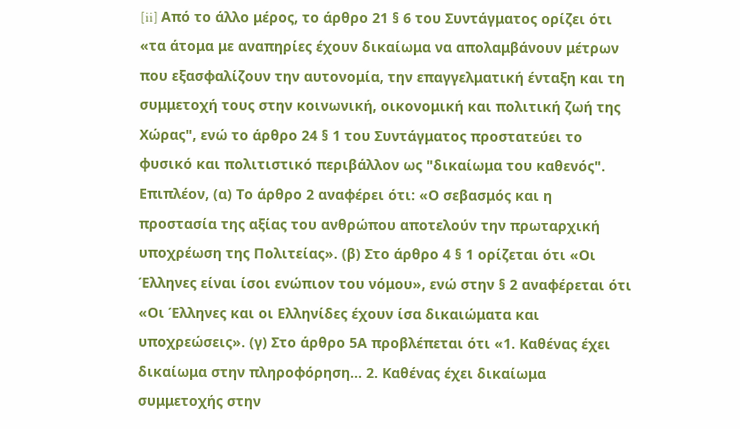[ii] Από το άλλο μέρος, το άρθρο 21 § 6 του Συντάγματος ορίζει ότι «τα άτομα με αναπηρίες έχουν δικαίωμα να απολαμβάνουν μέτρων που εξασφαλίζουν την αυτονομία, την επαγγελματική ένταξη και τη συμμετοχή τους στην κοινωνική, οικονομική και πολιτική ζωή της Χώρας", ενώ το άρθρο 24 § 1 του Συντάγματος προστατεύει το φυσικό και πολιτιστικό περιβάλλον ως "δικαίωμα του καθενός". Επιπλέον, (α) Το άρθρο 2 αναφέρει ότι: «Ο σεβασμός και η προστασία της αξίας του ανθρώπου αποτελούν την πρωταρχική υποχρέωση της Πολιτείας». (β) Στο άρθρο 4 § 1 ορίζεται ότι «Οι Έλληνες είναι ίσοι ενώπιον του νόμου», ενώ στην § 2 αναφέρεται ότι «Οι Έλληνες και οι Ελληνίδες έχουν ίσα δικαιώματα και υποχρεώσεις». (γ) Στο άρθρο 5Α προβλέπεται ότι «1. Καθένας έχει δικαίωμα στην πληροφόρηση… 2. Καθένας έχει δικαίωμα συμμετοχής στην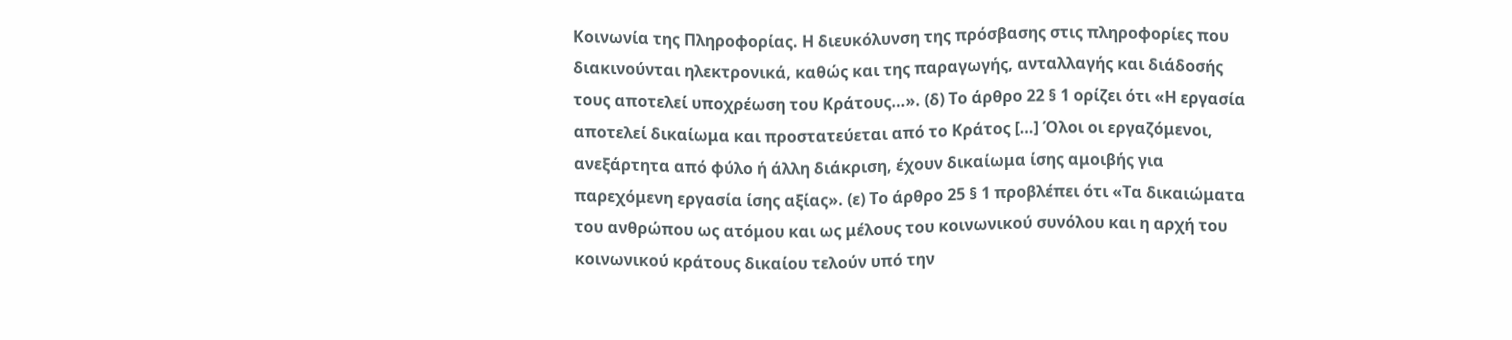Κοινωνία της Πληροφορίας. Η διευκόλυνση της πρόσβασης στις πληροφορίες που διακινούνται ηλεκτρονικά, καθώς και της παραγωγής, ανταλλαγής και διάδοσής τους αποτελεί υποχρέωση του Κράτους…». (δ) Το άρθρο 22 § 1 ορίζει ότι «Η εργασία αποτελεί δικαίωμα και προστατεύεται από το Κράτος […] Όλοι οι εργαζόμενοι, ανεξάρτητα από φύλο ή άλλη διάκριση, έχουν δικαίωμα ίσης αμοιβής για παρεχόμενη εργασία ίσης αξίας». (ε) Το άρθρο 25 § 1 προβλέπει ότι «Τα δικαιώματα του ανθρώπου ως ατόμου και ως μέλους του κοινωνικού συνόλου και η αρχή του κοινωνικού κράτους δικαίου τελούν υπό την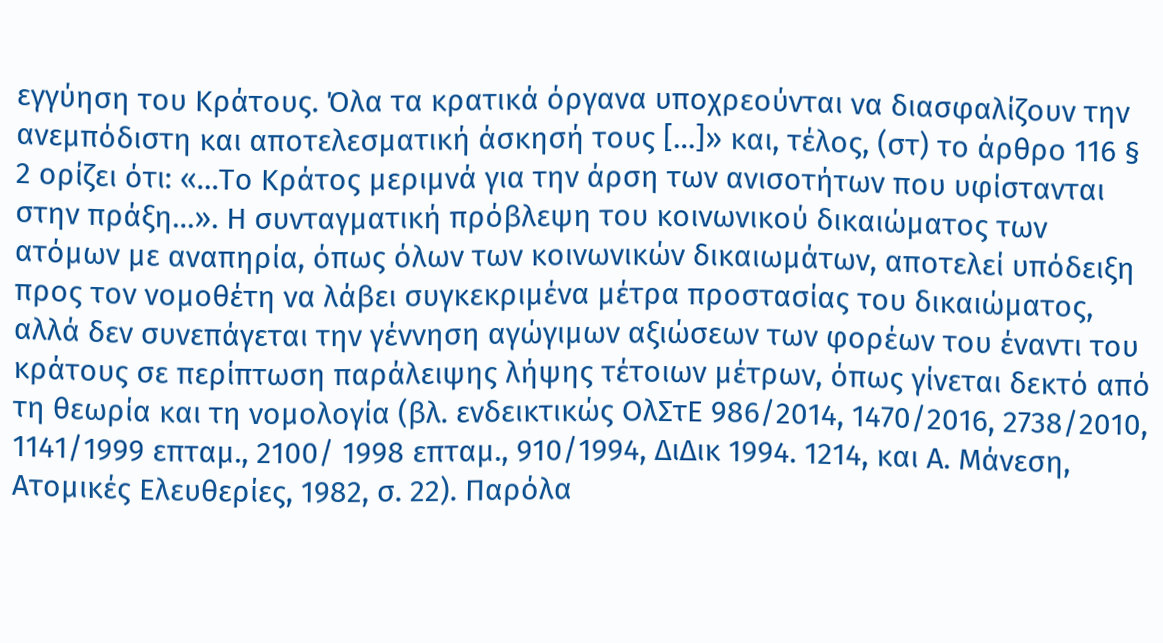εγγύηση του Κράτους. Όλα τα κρατικά όργανα υποχρεούνται να διασφαλίζουν την ανεμπόδιστη και αποτελεσματική άσκησή τους […]» και, τέλος, (στ) το άρθρο 116 § 2 ορίζει ότι: «…Το Κράτος μεριμνά για την άρση των ανισοτήτων που υφίστανται στην πράξη…». Η συνταγματική πρόβλεψη του κοινωνικού δικαιώματος των ατόμων με αναπηρία, όπως όλων των κοινωνικών δικαιωμάτων, αποτελεί υπόδειξη προς τον νομοθέτη να λάβει συγκεκριμένα μέτρα προστασίας του δικαιώματος, αλλά δεν συνεπάγεται την γέννηση αγώγιμων αξιώσεων των φορέων του έναντι του κράτους σε περίπτωση παράλειψης λήψης τέτοιων μέτρων, όπως γίνεται δεκτό από τη θεωρία και τη νομολογία (βλ. ενδεικτικώς ΟλΣτΕ 986/2014, 1470/2016, 2738/2010, 1141/1999 επταμ., 2100/ 1998 επταμ., 910/1994, ΔιΔικ 1994. 1214, και Α. Μάνεση, Ατομικές Ελευθερίες, 1982, σ. 22). Παρόλα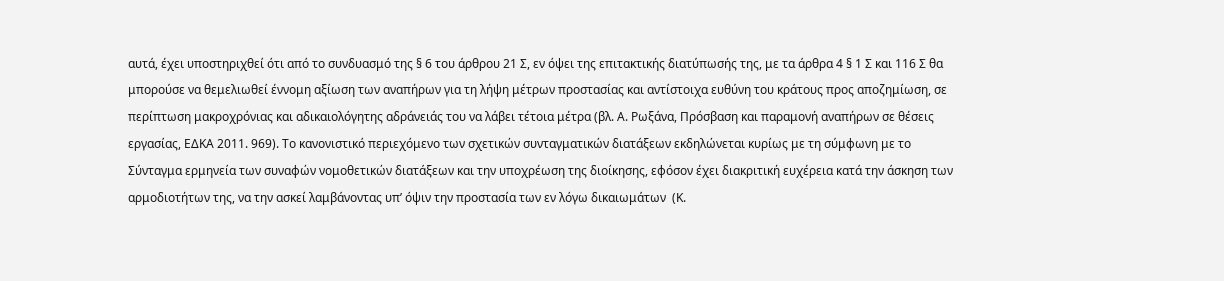αυτά, έχει υποστηριχθεί ότι από το συνδυασμό της § 6 του άρθρου 21 Σ, εν όψει της επιτακτικής διατύπωσής της, με τα άρθρα 4 § 1 Σ και 116 Σ θα μπορούσε να θεμελιωθεί έννομη αξίωση των αναπήρων για τη λήψη μέτρων προστασίας και αντίστοιχα ευθύνη του κράτους προς αποζημίωση, σε περίπτωση μακροχρόνιας και αδικαιολόγητης αδράνειάς του να λάβει τέτοια μέτρα (βλ. Α. Ρωξάνα, Πρόσβαση και παραμονή αναπήρων σε θέσεις εργασίας, ΕΔΚΑ 2011. 969). Το κανονιστικό περιεχόμενο των σχετικών συνταγματικών διατάξεων εκδηλώνεται κυρίως με τη σύμφωνη με το Σύνταγμα ερμηνεία των συναφών νομοθετικών διατάξεων και την υποχρέωση της διοίκησης, εφόσον έχει διακριτική ευχέρεια κατά την άσκηση των αρμοδιοτήτων της, να την ασκεί λαμβάνοντας υπ’ όψιν την προστασία των εν λόγω δικαιωμάτων  (Κ.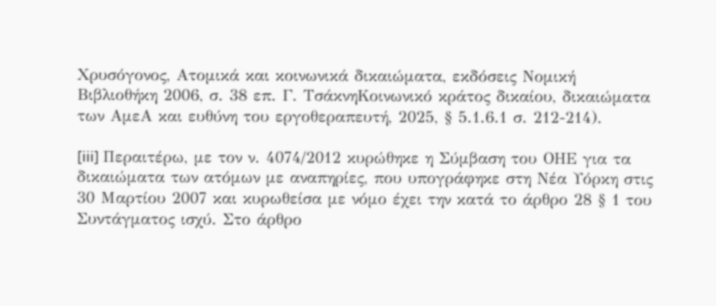Χρυσόγονος, Ατομικά και κοινωνικά δικαιώματα, εκδόσεις Νομική Βιβλιοθήκη 2006, σ. 38 επ. Γ. ΤσάκνηΚοινωνικό κράτος δικαίου, δικαιώματα των ΑμεΑ και ευθύνη του εργοθεραπευτή, 2025, § 5.1.6.1 σ. 212-214).

[iii] Περαιτέρω, με τον ν. 4074/2012 κυρώθηκε η Σύμβαση του ΟΗΕ για τα δικαιώματα των ατόμων με αναπηρίες, που υπογράφηκε στη Νέα Υόρκη στις 30 Μαρτίου 2007 και κυρωθείσα με νόμο έχει την κατά το άρθρο 28 § 1 του Συντάγματος ισχύ. Στο άρθρο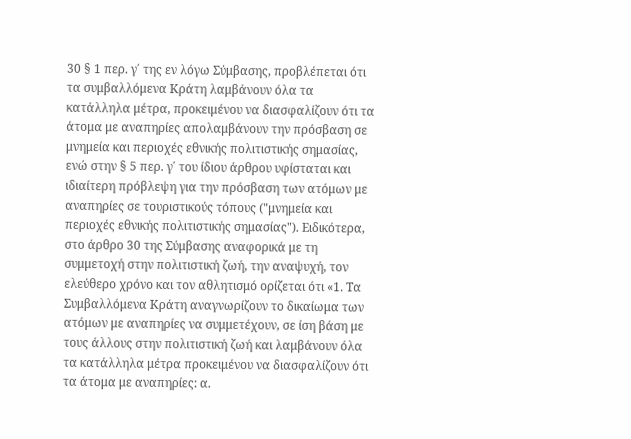30 § 1 περ. γ΄ της εν λόγω Σύμβασης, προβλέπεται ότι τα συμβαλλόμενα Κράτη λαμβάνουν όλα τα κατάλληλα μέτρα, προκειμένου να διασφαλίζουν ότι τα άτομα με αναπηρίες απολαμβάνουν την πρόσβαση σε μνημεία και περιοχές εθνικής πολιτιστικής σημασίας, ενώ στην § 5 περ. γ΄ του ίδιου άρθρου υφίσταται και ιδιαίτερη πρόβλεψη για την πρόσβαση των ατόμων με αναπηρίες σε τουριστικούς τόπους ("μνημεία και περιοχές εθνικής πολιτιστικής σημασίας"). Ειδικότερα, στο άρθρο 30 της Σύμβασης αναφορικά με τη συμμετοχή στην πολιτιστική ζωή, την αναψυχή, τον ελεύθερο χρόνο και τον αθλητισμό ορίζεται ότι «1. Τα Συμβαλλόμενα Κράτη αναγνωρίζουν το δικαίωμα των ατόμων με αναπηρίες να συμμετέχουν, σε ίση βάση με τους άλλους στην πολιτιστική ζωή και λαμβάνουν όλα τα κατάλληλα μέτρα προκειμένου να διασφαλίζουν ότι τα άτομα με αναπηρίες: α.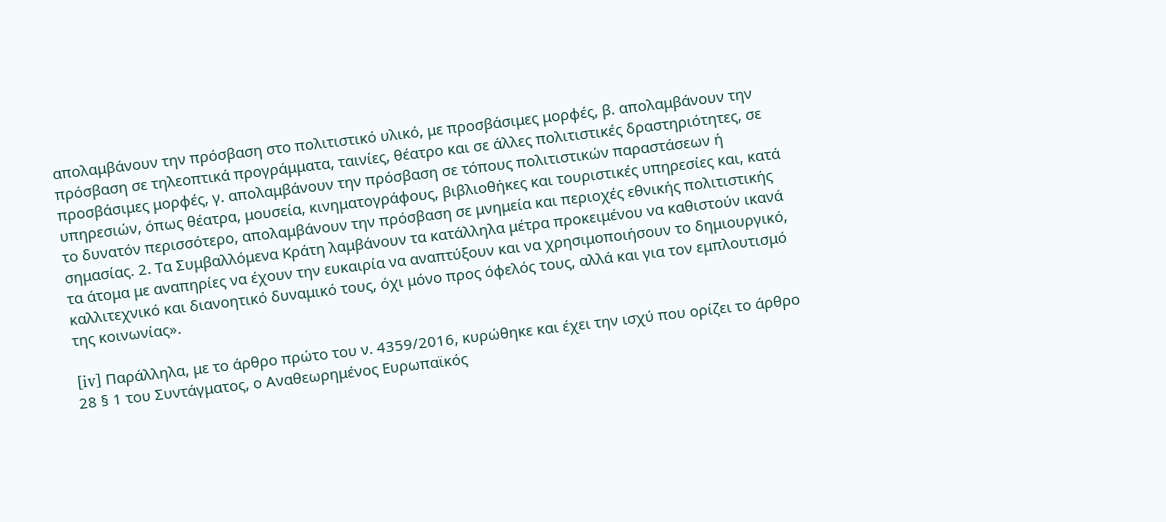απολαμβάνουν την πρόσβαση στο πολιτιστικό υλικό, με προσβάσιμες μορφές, β. απολαμβάνουν την πρόσβαση σε τηλεοπτικά προγράμματα, ταινίες, θέατρο και σε άλλες πολιτιστικές δραστηριότητες, σε προσβάσιμες μορφές, γ. απολαμβάνουν την πρόσβαση σε τόπους πολιτιστικών παραστάσεων ή υπηρεσιών, όπως θέατρα, μουσεία, κινηματογράφους, βιβλιοθήκες και τουριστικές υπηρεσίες και, κατά το δυνατόν περισσότερο, απολαμβάνουν την πρόσβαση σε μνημεία και περιοχές εθνικής πολιτιστικής σημασίας. 2. Τα Συμβαλλόμενα Κράτη λαμβάνουν τα κατάλληλα μέτρα προκειμένου να καθιστούν ικανά τα άτομα με αναπηρίες να έχουν την ευκαιρία να αναπτύξουν και να χρησιμοποιήσουν το δημιουργικό, καλλιτεχνικό και διανοητικό δυναμικό τους, όχι μόνο προς όφελός τους, αλλά και για τον εμπλουτισμό της κοινωνίας».

[iv] Παράλληλα, με το άρθρο πρώτο του ν. 4359/2016, κυρώθηκε και έχει την ισχύ που ορίζει το άρθρο 28 § 1 του Συντάγματος, ο Αναθεωρημένος Ευρωπαϊκός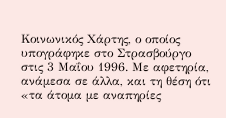Κοινωνικός Χάρτης, ο οποίος υπογράφηκε στο Στρασβούργο στις 3 Μαΐου 1996. Με αφετηρία, ανάμεσα σε άλλα, και τη θέση ότι «τα άτομα με αναπηρίες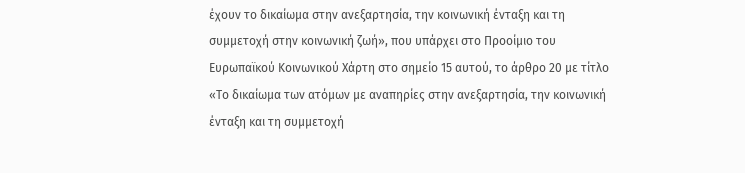έχουν το δικαίωμα στην ανεξαρτησία, την κοινωνική ένταξη και τη συμμετοχή στην κοινωνική ζωή», που υπάρχει στο Προοίμιο του Ευρωπαϊκού Κοινωνικού Χάρτη στο σημείο 15 αυτού, το άρθρο 20 με τίτλο «Το δικαίωμα των ατόμων με αναπηρίες στην ανεξαρτησία, την κοινωνική ένταξη και τη συμμετοχή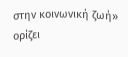στην κοινωνική ζωή» ορίζει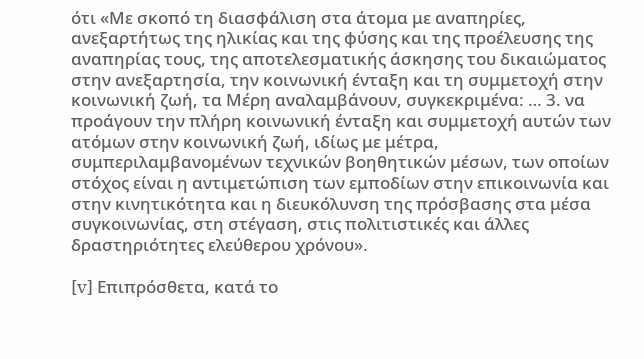ότι «Με σκοπό τη διασφάλιση στα άτομα με αναπηρίες, ανεξαρτήτως της ηλικίας και της φύσης και της προέλευσης της αναπηρίας τους, της αποτελεσματικής άσκησης του δικαιώματος στην ανεξαρτησία, την κοινωνική ένταξη και τη συμμετοχή στην κοινωνική ζωή, τα Μέρη αναλαμβάνουν, συγκεκριμένα: … 3. να προάγουν την πλήρη κοινωνική ένταξη και συμμετοχή αυτών των ατόμων στην κοινωνική ζωή, ιδίως με μέτρα, συμπεριλαμβανομένων τεχνικών βοηθητικών μέσων, των οποίων στόχος είναι η αντιμετώπιση των εμποδίων στην επικοινωνία και στην κινητικότητα και η διευκόλυνση της πρόσβασης στα μέσα συγκοινωνίας, στη στέγαση, στις πολιτιστικές και άλλες δραστηριότητες ελεύθερου χρόνου».

[v] Επιπρόσθετα, κατά το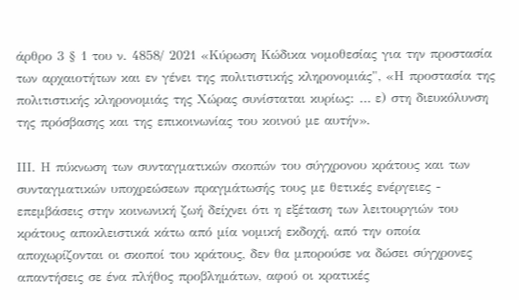άρθρο 3 § 1 του ν. 4858/ 2021 «Κύρωση Κώδικα νομοθεσίας για την προστασία των αρχαιοτήτων και εν γένει της πολιτιστικής κληρονομιάς", «Η προστασία της πολιτιστικής κληρονομιάς της Χώρας συνίσταται κυρίως: … ε) στη διευκόλυνση της πρόσβασης και της επικοινωνίας του κοινού με αυτήν».

ΙΙΙ. Η πύκνωση των συνταγματικών σκοπών του σύγχρονου κράτους και των συνταγματικών υποχρεώσεων πραγμάτωσής τους με θετικές ενέργειες - επεμβάσεις στην κοινωνική ζωή δείχνει ότι η εξέταση των λειτουργιών του κράτους αποκλειστικά κάτω από μία νομική εκδοχή, από την οποία αποχωρίζονται οι σκοποί του κράτους, δεν θα μπορούσε να δώσει σύγχρονες απαντήσεις σε ένα πλήθος προβλημάτων, αφού οι κρατικές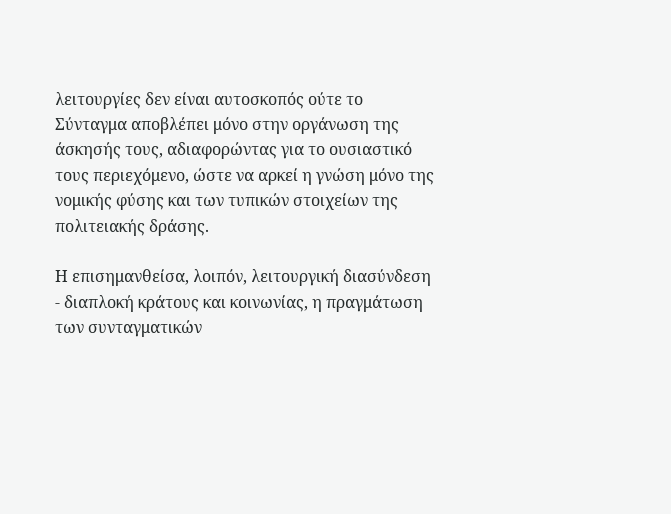λειτουργίες δεν είναι αυτοσκοπός ούτε το Σύνταγμα αποβλέπει μόνο στην οργάνωση της άσκησής τους, αδιαφορώντας για το ουσιαστικό τους περιεχόμενο, ώστε να αρκεί η γνώση μόνο της νομικής φύσης και των τυπικών στοιχείων της πολιτειακής δράσης.

Η επισημανθείσα, λοιπόν, λειτουργική διασύνδεση - διαπλοκή κράτους και κοινωνίας, η πραγμάτωση των συνταγματικών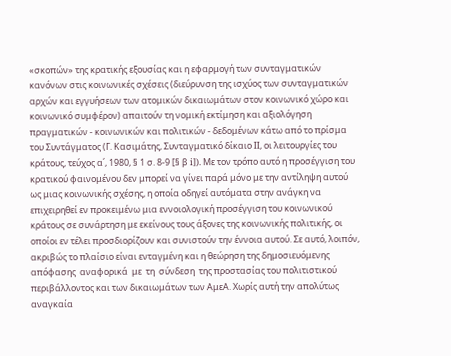«σκοπών» της κρατικής εξουσίας και η εφαρμογή των συνταγματικών κανόνων στις κοινωνικές σχέσεις (διεύρυνση της ισχύος των συνταγματικών αρχών και εγγυήσεων των ατομικών δικαιωμάτων στον κοινωνικό χώρο και κοινωνικό συμφέρον) απαιτούν τη νομική εκτίμηση και αξιολόγηση πραγματικών - κοινωνικών και πολιτικών - δεδομένων κάτω από το πρίσμα του Συντάγματος (Γ. Κασιμάτης, Συνταγματικό δίκαιο ΙΙ, οι λειτουργίες του κράτους, τεύχος α΄, 1980, § 1 σ. 8-9 [§ β i]). Με τον τρόπο αυτό η προσέγγιση του κρατικού φαινομένου δεν μπορεί να γίνει παρά μόνο με την αντίληψη αυτού ως μιας κοινωνικής σχέσης, η οποία οδηγεί αυτόματα στην ανάγκη να επιχειρηθεί εν προκειμένω μια εννοιολογική προσέγγιση του κοινωνικού κράτους σε συνάρτηση με εκείνους τους άξονες της κοινωνικής πολιτικής, οι οποίοι εν τέλει προσδιορίζουν και συνιστούν την έννοια αυτού. Σε αυτό, λοιπόν, ακριβώς το πλαίσιο είναι ενταγμένη και η θεώρηση της δημοσιευόμενης απόφασης  αναφορικά  με  τη  σύνδεση  της προστασίας του πολιτιστικού περιβάλλοντος και των δικαιωμάτων των ΑμεΑ. Χωρίς αυτή την απολύτως αναγκαία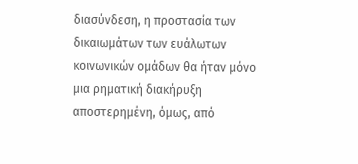διασύνδεση, η προστασία των δικαιωμάτων των ευάλωτων κοινωνικών ομάδων θα ήταν μόνο μια ρηματική διακήρυξη αποστερημένη, όμως, από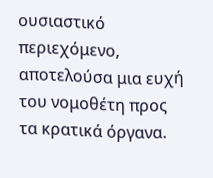ουσιαστικό περιεχόμενο, αποτελούσα μια ευχή του νομοθέτη προς τα κρατικά όργανα.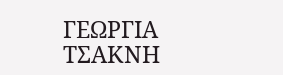ΓΕΩΡΓΙΑ ΤΣΑΚΝΗ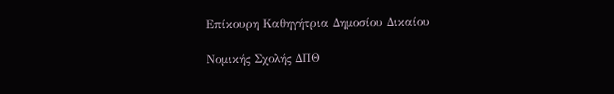Επίκουρη Καθηγήτρια Δημοσίου Δικαίου

Νομικής Σχολής ΔΠΘ